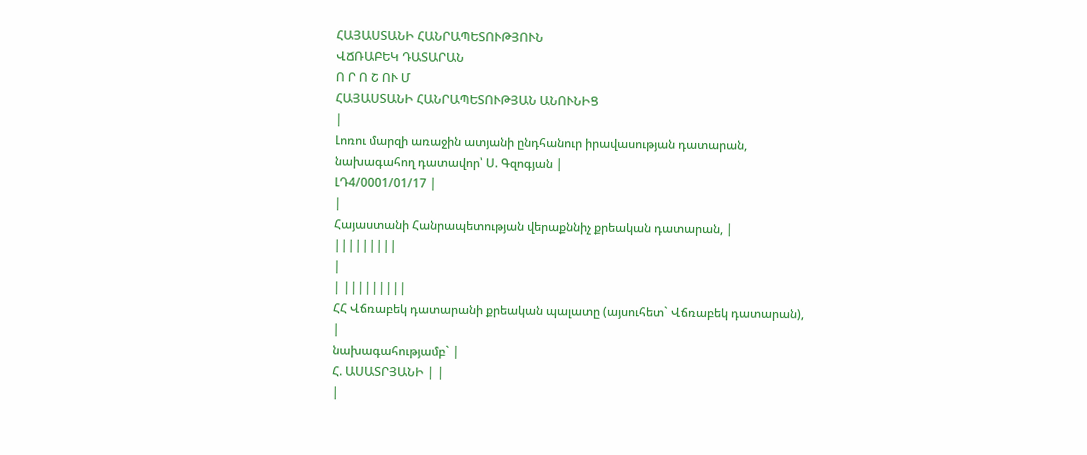ՀԱՅԱՍՏԱՆԻ ՀԱՆՐԱՊԵՏՈՒԹՅՈՒՆ
ՎՃՌԱԲԵԿ ԴԱՏԱՐԱՆ
Ո Ր Ո Շ ՈՒ Մ
ՀԱՅԱՍՏԱՆԻ ՀԱՆՐԱՊԵՏՈՒԹՅԱՆ ԱՆՈՒՆԻՑ
|
Լոռու մարզի առաջին ատյանի ընդհանուր իրավասության դատարան, նախագահող դատավոր՝ Ս. Գզոգյան |
ԼԴ4/0001/01/17 |
|
Հայաստանի Հանրապետության վերաքննիչ քրեական դատարան, |
|||||||||
|
| |||||||||
ՀՀ Վճռաբեկ դատարանի քրեական պալատը (այսուհետ` Վճռաբեկ դատարան),
|
նախագահությամբ` |
Հ. ԱՍԱՏՐՅԱՆԻ | |
|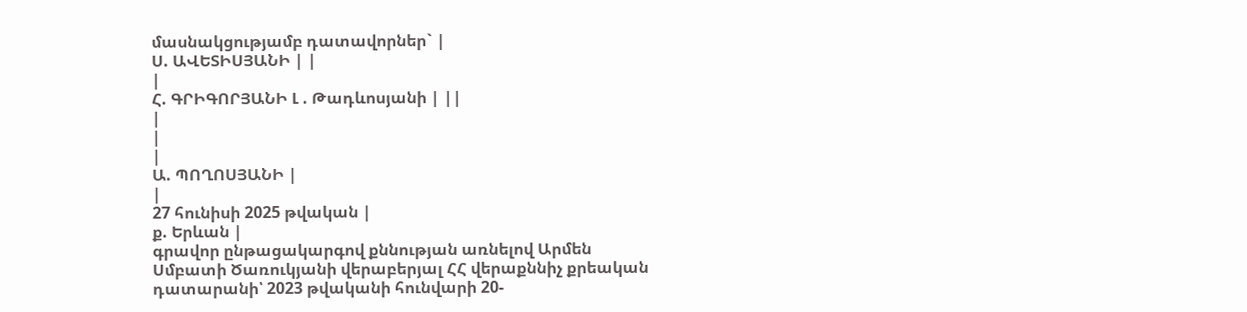մասնակցությամբ դատավորներ` |
Ս. ԱՎԵՏԻՍՅԱՆԻ | |
|
Հ. ԳՐԻԳՈՐՅԱՆԻ Լ . Թադևոսյանի | ||
|
|
|
Ա. ՊՈՂՈՍՅԱՆԻ |
|
27 հունիսի 2025 թվական |
ք. Երևան |
գրավոր ընթացակարգով քննության առնելով Արմեն Սմբատի Ծառուկյանի վերաբերյալ ՀՀ վերաքննիչ քրեական դատարանի՝ 2023 թվականի հունվարի 20-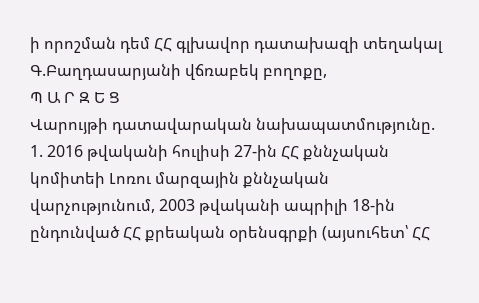ի որոշման դեմ ՀՀ գլխավոր դատախազի տեղակալ Գ.Բաղդասարյանի վճռաբեկ բողոքը,
Պ Ա Ր Զ Ե Ց
Վարույթի դատավարական նախապատմությունը.
1. 2016 թվականի հուլիսի 27-ին ՀՀ քննչական կոմիտեի Լոռու մարզային քննչական վարչությունում, 2003 թվականի ապրիլի 18-ին ընդունված ՀՀ քրեական օրենսգրքի (այսուհետ՝ ՀՀ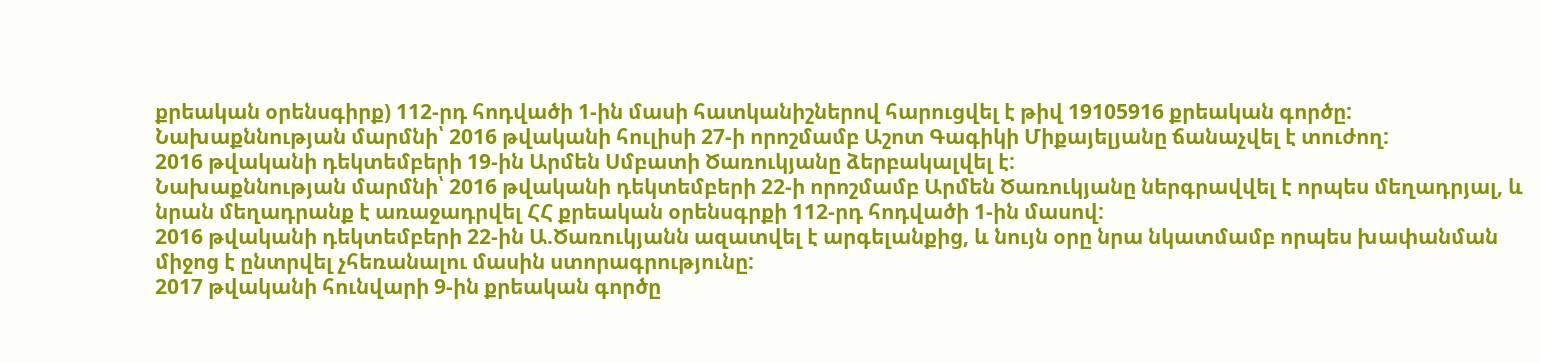քրեական օրենսգիրք) 112-րդ հոդվածի 1-ին մասի հատկանիշներով հարուցվել է թիվ 19105916 քրեական գործը:
Նախաքննության մարմնի՝ 2016 թվականի հուլիսի 27-ի որոշմամբ Աշոտ Գագիկի Միքայելյանը ճանաչվել է տուժող:
2016 թվականի դեկտեմբերի 19-ին Արմեն Սմբատի Ծառուկյանը ձերբակալվել է:
Նախաքննության մարմնի՝ 2016 թվականի դեկտեմբերի 22-ի որոշմամբ Արմեն Ծառուկյանը ներգրավվել է որպես մեղադրյալ, և նրան մեղադրանք է առաջադրվել ՀՀ քրեական օրենսգրքի 112-րդ հոդվածի 1-ին մասով:
2016 թվականի դեկտեմբերի 22-ին Ա.Ծառուկյանն ազատվել է արգելանքից, և նույն օրը նրա նկատմամբ որպես խափանման միջոց է ընտրվել չհեռանալու մասին ստորագրությունը:
2017 թվականի հունվարի 9-ին քրեական գործը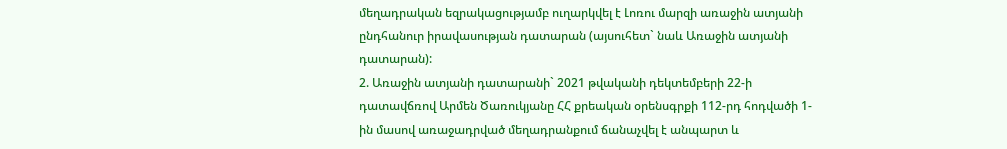մեղադրական եզրակացությամբ ուղարկվել է Լոռու մարզի առաջին ատյանի ընդհանուր իրավասության դատարան (այսուհետ` նաև Առաջին ատյանի դատարան):
2. Առաջին ատյանի դատարանի` 2021 թվականի դեկտեմբերի 22-ի դատավճռով Արմեն Ծառուկյանը ՀՀ քրեական օրենսգրքի 112-րդ հոդվածի 1-ին մասով առաջադրված մեղադրանքում ճանաչվել է անպարտ և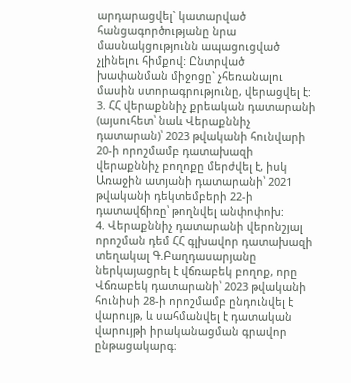արդարացվել` կատարված հանցագործությանը նրա մասնակցությունն ապացուցված չլինելու հիմքով: Ընտրված խափանման միջոցը` չհեռանալու մասին ստորագրությունը, վերացվել է:
3. ՀՀ վերաքննիչ քրեական դատարանի (այսուհետ՝ նաև Վերաքննիչ դատարան)՝ 2023 թվականի հունվարի 20-ի որոշմամբ դատախազի վերաքննիչ բողոքը մերժվել է, իսկ Առաջին ատյանի դատարանի՝ 2021 թվականի դեկտեմբերի 22-ի դատավճիռը՝ թողնվել անփոփոխ:
4. Վերաքննիչ դատարանի վերոնշյալ որոշման դեմ ՀՀ գլխավոր դատախազի տեղակալ Գ.Բաղդասարյանը ներկայացրել է վճռաբեկ բողոք, որը Վճռաբեկ դատարանի՝ 2023 թվականի հունիսի 28-ի որոշմամբ ընդունվել է վարույթ, և սահմանվել է դատական վարույթի իրականացման գրավոր ընթացակարգ։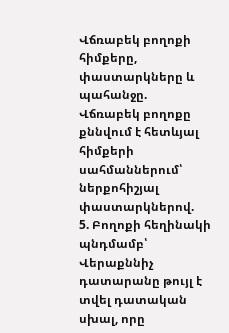Վճռաբեկ բողոքի հիմքերը, փաստարկները և պահանջը.
Վճռաբեկ բողոքը քննվում է հետևյալ հիմքերի սահմաններում՝ ներքոհիշյալ փաստարկներով.
5. Բողոքի հեղինակի պնդմամբ՝ Վերաքննիչ դատարանը թույլ է տվել դատական սխալ, որը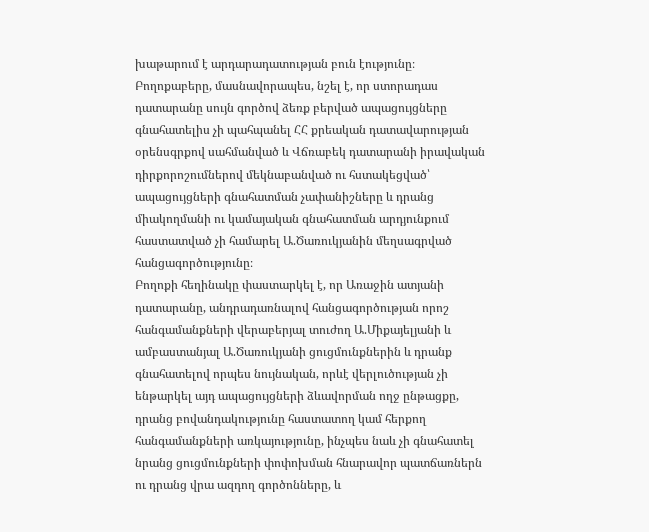խաթարում է արդարադատության բուն էությունը։
Բողոքաբերը, մասնավորապես, նշել է, որ ստորադաս դատարանը սույն գործով ձեռք բերված ապացույցները գնահատելիս չի պահպանել ՀՀ քրեական դատավարության օրենսգրքով սահմանված և Վճռաբեկ դատարանի իրավական դիրքորոշումներով մեկնաբանված ու հստակեցված՝ ապացույցների գնահատման չափանիշները և դրանց միակողմանի ու կամայական գնահատման արդյունքում հաստատված չի համարել Ա.Ծառուկյանին մեղսագրված հանցագործությունը։
Բողոքի հեղինակը փաստարկել է, որ Առաջին ատյանի դատարանը, անդրադառնալով հանցագործության որոշ հանգամանքների վերաբերյալ տուժող Ա.Միքայելյանի և ամբաստանյալ Ա.Ծառուկյանի ցուցմունքներին և դրանք գնահատելով որպես նույնական, որևէ վերլուծության չի ենթարկել այդ ապացույցների ձևավորման ողջ ընթացքը, դրանց բովանդակությունը հաստատող կամ հերքող հանգամանքների առկայությունը, ինչպես նաև չի գնահատել նրանց ցուցմունքների փոփոխման հնարավոր պատճառներն ու դրանց վրա ազդող գործոնները, և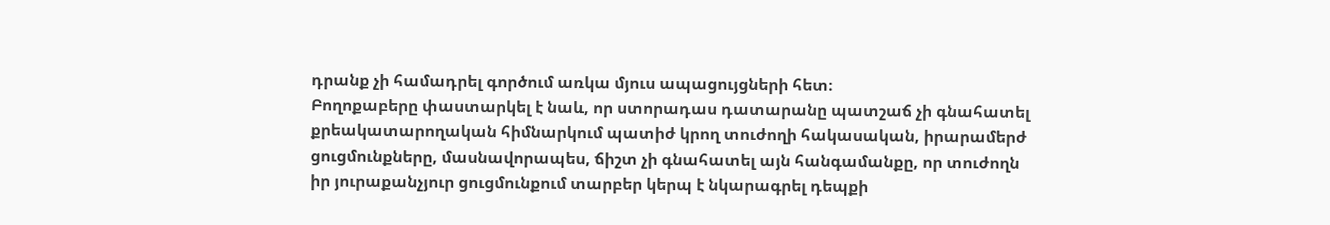դրանք չի համադրել գործում առկա մյուս ապացույցների հետ։
Բողոքաբերը փաստարկել է նաև, որ ստորադաս դատարանը պատշաճ չի գնահատել քրեակատարողական հիմնարկում պատիժ կրող տուժողի հակասական, իրարամերժ ցուցմունքները, մասնավորապես, ճիշտ չի գնահատել այն հանգամանքը, որ տուժողն իր յուրաքանչյուր ցուցմունքում տարբեր կերպ է նկարագրել դեպքի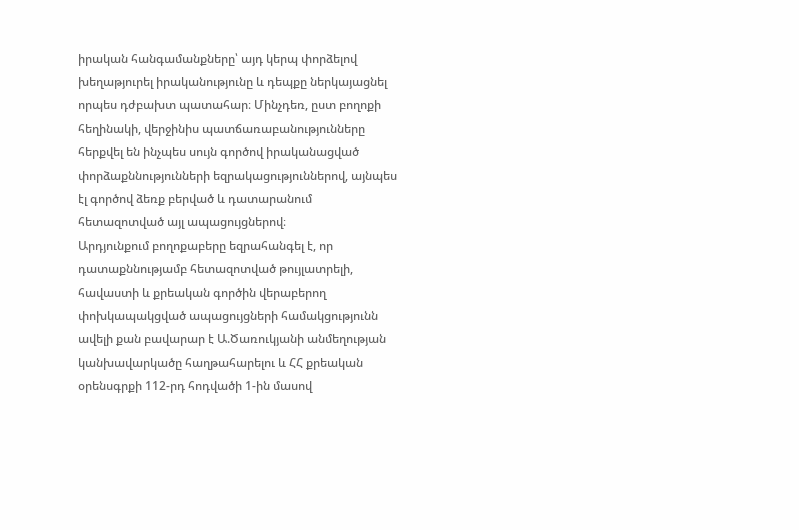իրական հանգամանքները՝ այդ կերպ փորձելով խեղաթյուրել իրականությունը և դեպքը ներկայացնել որպես դժբախտ պատահար։ Մինչդեռ, ըստ բողոքի հեղինակի, վերջինիս պատճառաբանությունները հերքվել են ինչպես սույն գործով իրականացված փորձաքննությունների եզրակացություններով, այնպես էլ գործով ձեռք բերված և դատարանում հետազոտված այլ ապացույցներով։
Արդյունքում բողոքաբերը եզրահանգել է, որ դատաքննությամբ հետազոտված թույլատրելի, հավաստի և քրեական գործին վերաբերող փոխկապակցված ապացույցների համակցությունն ավելի քան բավարար է Ա.Ծառուկյանի անմեղության կանխավարկածը հաղթահարելու և ՀՀ քրեական օրենսգրքի 112-րդ հոդվածի 1-ին մասով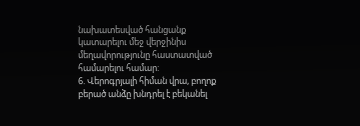նախատեսված հանցանք կատարելու մեջ վերջինիս մեղավորությունը հաստատված համարելու համար:
6. Վերոգրյալի հիման վրա, բողոք բերած անձը խնդրել է բեկանել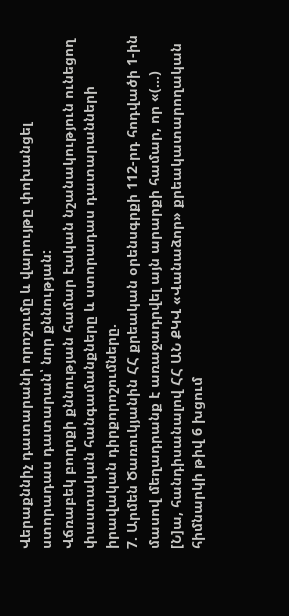Վերաքննիչ դատարանի որոշումը և վարույթը փոխանցել ստորադաս դատարան՝ նոր քննության:
Վճռաբեկ բողոքի քննության համար էական նշանակություն ունեցող փաստական հանգամանքները և ստորադաս դատարանների իրավական դիրքորոշումները.
7. Արմեն Ծառուկյանին ՀՀ քրեական օրենսգրքի 112-րդ հոդվածի 1-ին մասով մեղադրանք է առաջադրվել այն արարքի համար, որ «(…) [Ն]ա, հանդիսանալով ՀՀ ԱՆ ՔԿՎ «Վանաձոր» քրեակատարողական հիմնարկի թիվ 6 խցում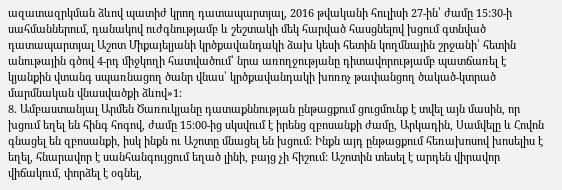ազատազրկման ձևով պատիժ կրող դատապարտյալ, 2016 թվականի հուլիսի 27-ին՝ ժամը 15:30-ի սահմաններում, դանակով ուժգնությամբ և շեշտակի մեկ հարված հասցնելով խցում գտնված դատապարտյալ Աշոտ Միքայելյանի կրծքավանդակի ձախ կեսի հետին կողմնային շրջանի՝ հետին անութային գծով 4-րդ միջկողի հատվածում՝ նրա առողջությանը դիտավորությամբ պատճառել է կյանքին վտանգ սպառնացող ծանր վնաս՝ կրծքավանդակի խոռոչ թափանցող ծակած-կտրած մարմնական վնասվածքի ձևով»1։
8. Ամբաստանյալ Արմեն Ծառուկյանը դատաքննության ընթացքում ցուցմունք է տվել այն մասին, որ խցում եղել են հինգ հոգով, ժամը 15։00-ից սկսվում է իրենց զբոսանքի ժամը, Արկադին, Սամվելը և Հովոն գնացել են զբոսանքի, իսկ ինքն ու Աշոտը մնացել են խցում: Ինքն այդ ընթացքում հեռախոսով խոսելիս է եղել, հնարավոր է սանհանգույցում եղած լինի, բայց չի հիշում: Աշոտին տեսել է արդեն վիրավոր վիճակում, փորձել է օգնել,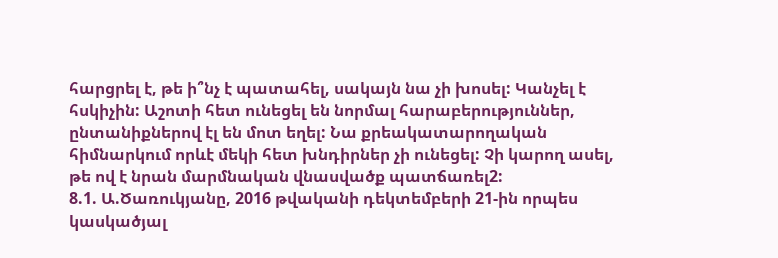հարցրել է, թե ի՞նչ է պատահել, սակայն նա չի խոսել: Կանչել է հսկիչին: Աշոտի հետ ունեցել են նորմալ հարաբերություններ, ընտանիքներով էլ են մոտ եղել: Նա քրեակատարողական հիմնարկում որևէ մեկի հետ խնդիրներ չի ունեցել: Չի կարող ասել, թե ով է նրան մարմնական վնասվածք պատճառել2:
8.1. Ա.Ծառուկյանը, 2016 թվականի դեկտեմբերի 21-ին որպես կասկածյալ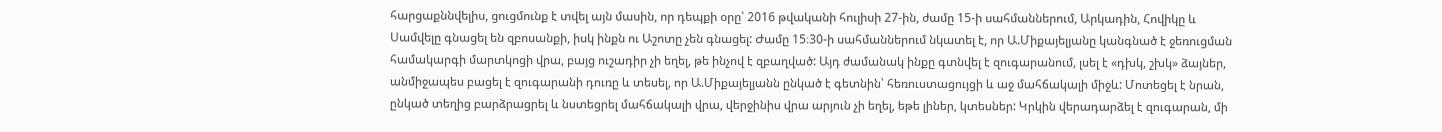հարցաքննվելիս, ցուցմունք է տվել այն մասին, որ դեպքի օրը՝ 2016 թվականի հուլիսի 27-ին, ժամը 15-ի սահմաններում, Արկադին, Հովիկը և Սամվելը գնացել են զբոսանքի, իսկ ինքն ու Աշոտը չեն գնացել: Ժամը 15։30-ի սահմաններում նկատել է, որ Ա.Միքայելյանը կանգնած է ջեռուցման համակարգի մարտկոցի վրա, բայց ուշադիր չի եղել, թե ինչով է զբաղված: Այդ ժամանակ ինքը գտնվել է զուգարանում, լսել է «դխկ, շխկ» ձայներ, անմիջապես բացել է զուգարանի դուռը և տեսել, որ Ա.Միքայելյանն ընկած է գետնին՝ հեռուստացույցի և աջ մահճակալի միջև: Մոտեցել է նրան, ընկած տեղից բարձրացրել և նստեցրել մահճակալի վրա, վերջինիս վրա արյուն չի եղել, եթե լիներ, կտեսներ: Կրկին վերադարձել է զուգարան, մի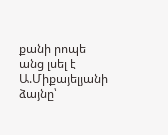քանի րոպե անց լսել է Ա.Միքայելյանի ձայնը՝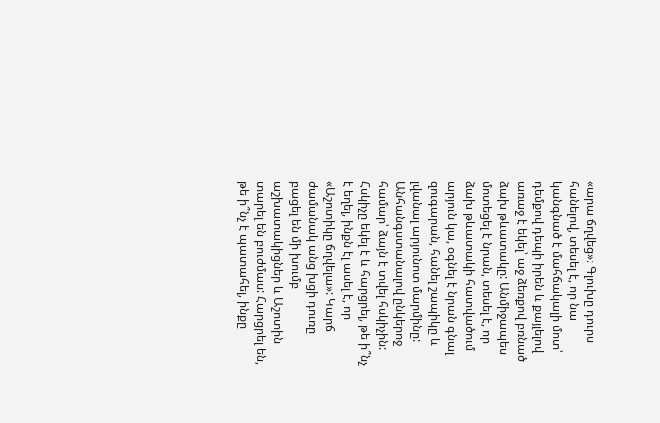«արա ճղվեց»։ Գլուխը դուրս հանելով, տեսել է, որ նա կանգնած է մահճակալի մոտ՝ դեմքով դեպի իրեն և քայլելով առաջ է եկել՝ աջ ձեռքով բռնած ձախ թևատակը: Անմիջապես մոտեցել է նրան, տեսել է, որ ձախ թևատակի հատվածում արյուն կա, օգնել է նրան գնալ զուգարան, հանել շապիկը և լվանալ արյունոտ մարմինը: Անհանգստանալով ընկերոջ համար՝ ձայն է տվել հսկիչին: Հսկիչը եկել է և հարցրել, թե ի՞նչ է եղել, ինքն էլ ասել է, որ «Աշոտիկը ճղվելա»: Կարճ ժամանակ անց խցի դուռը բացել են մի խումբ աշխատակիցներ և Աշոտին տարել են բուժմաս: Հարցրել են, թե ի՞նչ է պատահել, ինքը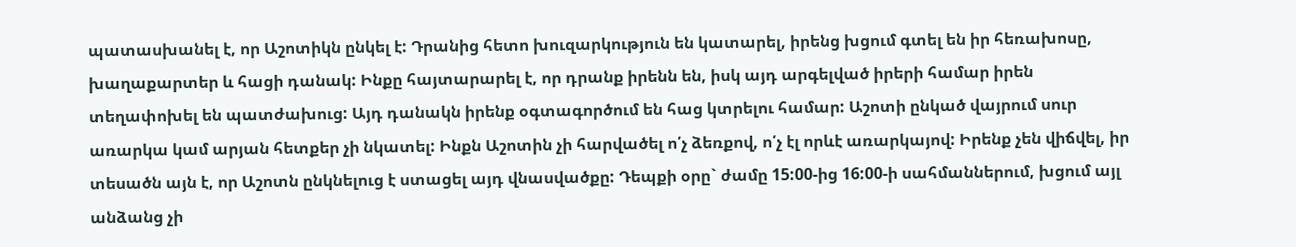պատասխանել է, որ Աշոտիկն ընկել է: Դրանից հետո խուզարկություն են կատարել, իրենց խցում գտել են իր հեռախոսը, խաղաքարտեր և հացի դանակ: Ինքը հայտարարել է, որ դրանք իրենն են, իսկ այդ արգելված իրերի համար իրեն տեղափոխել են պատժախուց: Այդ դանակն իրենք օգտագործում են հաց կտրելու համար: Աշոտի ընկած վայրում սուր առարկա կամ արյան հետքեր չի նկատել: Ինքն Աշոտին չի հարվածել ո՛չ ձեռքով, ո՛չ էլ որևէ առարկայով: Իրենք չեն վիճվել, իր տեսածն այն է, որ Աշոտն ընկնելուց է ստացել այդ վնասվածքը: Դեպքի օրը` ժամը 15:00-ից 16:00-ի սահմաններում, խցում այլ անձանց չի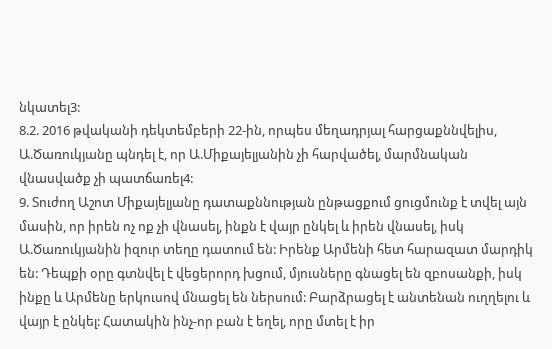նկատել3:
8.2. 2016 թվականի դեկտեմբերի 22-ին, որպես մեղադրյալ հարցաքննվելիս, Ա.Ծառուկյանը պնդել է, որ Ա.Միքայելյանին չի հարվածել, մարմնական վնասվածք չի պատճառել4:
9. Տուժող Աշոտ Միքայելյանը դատաքննության ընթացքում ցուցմունք է տվել այն մասին, որ իրեն ոչ ոք չի վնասել, ինքն է վայր ընկել և իրեն վնասել, իսկ Ա.Ծառուկյանին իզուր տեղը դատում են: Իրենք Արմենի հետ հարազատ մարդիկ են: Դեպքի օրը գտնվել է վեցերորդ խցում, մյուսները գնացել են զբոսանքի, իսկ ինքը և Արմենը երկուսով մնացել են ներսում: Բարձրացել է անտենան ուղղելու և վայր է ընկել: Հատակին ինչ-որ բան է եղել, որը մտել է իր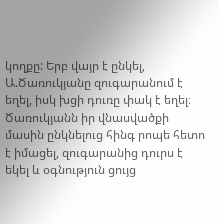կողքը: Երբ վայր է ընկել, Ա.Ծառուկյանը զուգարանում է եղել, իսկ խցի դուռը փակ է եղել։ Ծառուկյանն իր վնասվածքի մասին ընկնելուց հինգ րոպե հետո է իմացել, զուգարանից դուրս է եկել և օգնություն ցույց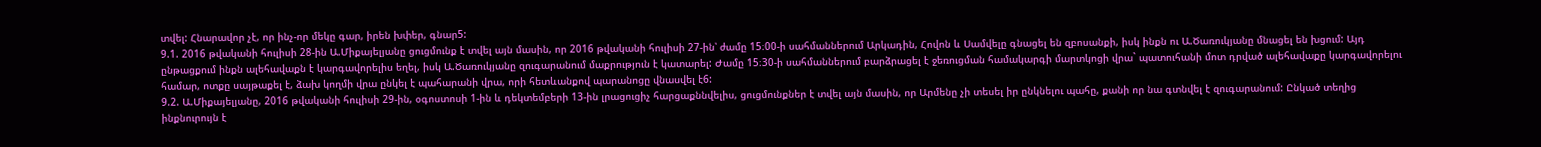տվել: Հնարավոր չէ, որ ինչ-որ մեկը գար, իրեն խփեր, գնար5:
9.1. 2016 թվականի հուլիսի 28-ին Ա.Միքայելյանը ցուցմունք է տվել այն մասին, որ 2016 թվականի հուլիսի 27-ին՝ ժամը 15։00-ի սահմաններում Արկադին, Հովոն և Սամվելը գնացել են զբոսանքի, իսկ ինքն ու Ա.Ծառուկյանը մնացել են խցում: Այդ ընթացքում ինքն ալեհավաքն է կարգավորելիս եղել, իսկ Ա.Ծառուկյանը զուգարանում մաքրություն է կատարել: Ժամը 15։30-ի սահմաններում բարձրացել է ջեռուցման համակարգի մարտկոցի վրա` պատուհանի մոտ դրված ալեհավաքը կարգավորելու համար, ոտքը սայթաքել է, ձախ կողմի վրա ընկել է պահարանի վրա, որի հետևանքով պարանոցը վնասվել է6:
9.2. Ա.Միքայելյանը, 2016 թվականի հուլիսի 29-ին, օգոստոսի 1-ին և դեկտեմբերի 13-ին լրացուցիչ հարցաքննվելիս, ցուցմունքներ է տվել այն մասին, որ Արմենը չի տեսել իր ընկնելու պահը, քանի որ նա գտնվել է զուգարանում: Ընկած տեղից ինքնուրույն է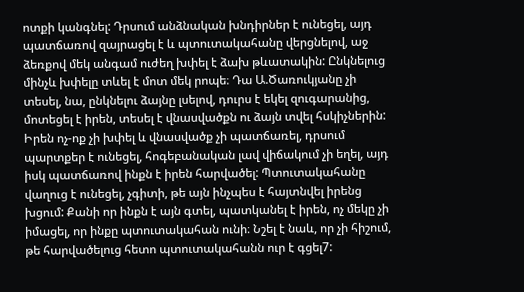ոտքի կանգնել: Դրսում անձնական խնդիրներ է ունեցել, այդ պատճառով զայրացել է և պտուտակահանը վերցնելով, աջ ձեռքով մեկ անգամ ուժեղ խփել է ձախ թևատակին: Ընկնելուց մինչև խփելը տևել է մոտ մեկ րոպե։ Դա Ա.Ծառուկյանը չի տեսել, նա, ընկնելու ձայնը լսելով, դուրս է եկել զուգարանից, մոտեցել է իրեն, տեսել է վնասվածքն ու ձայն տվել հսկիչներին: Իրեն ոչ-ոք չի խփել և վնասվածք չի պատճառել, դրսում պարտքեր է ունեցել, հոգեբանական լավ վիճակում չի եղել, այդ իսկ պատճառով ինքն է իրեն հարվածել: Պտուտակահանը վաղուց է ունեցել, չգիտի, թե այն ինչպես է հայտնվել իրենց խցում: Քանի որ ինքն է այն գտել, պատկանել է իրեն, ոչ մեկը չի իմացել, որ ինքը պտուտակահան ունի։ Նշել է նաև, որ չի հիշում, թե հարվածելուց հետո պտուտակահանն ուր է գցել7: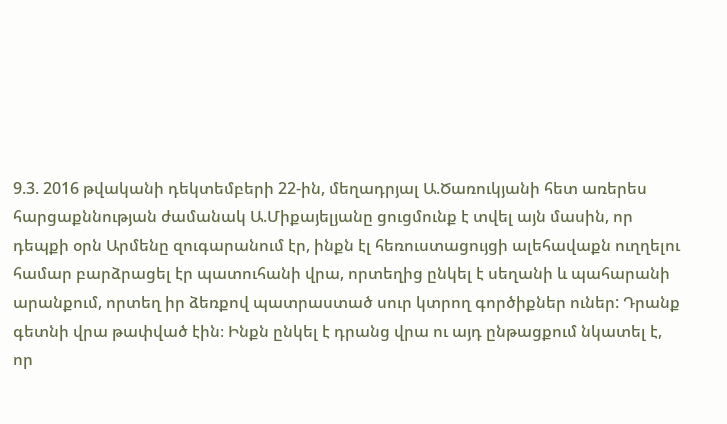9.3. 2016 թվականի դեկտեմբերի 22-ին, մեղադրյալ Ա.Ծառուկյանի հետ առերես հարցաքննության ժամանակ Ա.Միքայելյանը ցուցմունք է տվել այն մասին, որ դեպքի օրն Արմենը զուգարանում էր, ինքն էլ հեռուստացույցի ալեհավաքն ուղղելու համար բարձրացել էր պատուհանի վրա, որտեղից ընկել է սեղանի և պահարանի արանքում, որտեղ իր ձեռքով պատրաստած սուր կտրող գործիքներ ուներ: Դրանք գետնի վրա թափված էին։ Ինքն ընկել է դրանց վրա ու այդ ընթացքում նկատել է, որ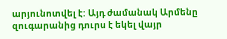արյունոտվել է: Այդ ժամանակ Արմենը զուգարանից դուրս է եկել վայր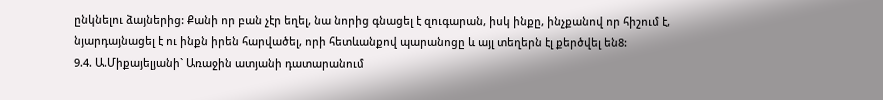ընկնելու ձայներից: Քանի որ բան չէր եղել, նա նորից գնացել է զուգարան, իսկ ինքը, ինչքանով որ հիշում է, նյարդայնացել է ու ինքն իրեն հարվածել, որի հետևանքով պարանոցը և այլ տեղերն էլ քերծվել են8:
9.4. Ա.Միքայելյանի` Առաջին ատյանի դատարանում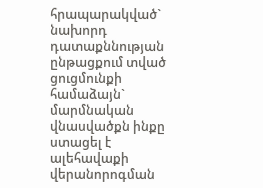հրապարակված` նախորդ դատաքննության ընթացքում տված ցուցմունքի համաձայն` մարմնական վնասվածքն ինքը ստացել է ալեհավաքի վերանորոգման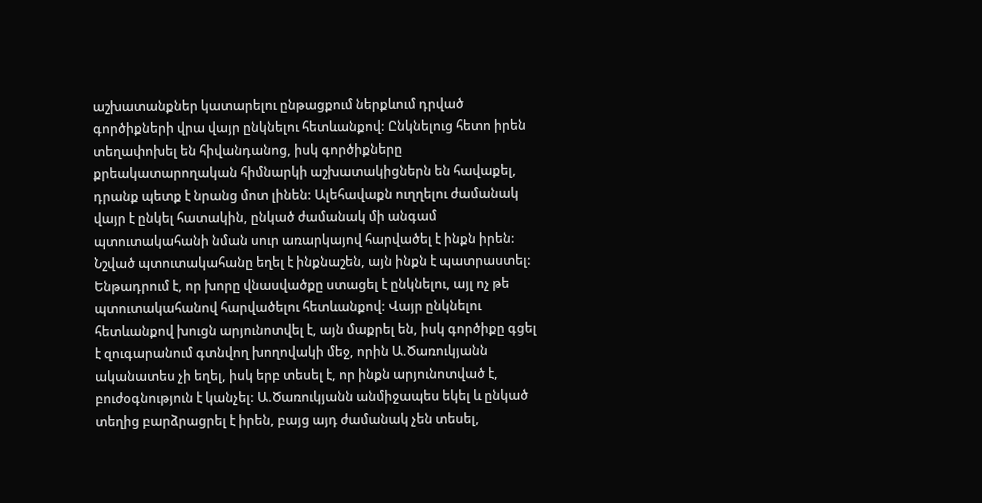աշխատանքներ կատարելու ընթացքում ներքևում դրված գործիքների վրա վայր ընկնելու հետևանքով: Ընկնելուց հետո իրեն տեղափոխել են հիվանդանոց, իսկ գործիքները քրեակատարողական հիմնարկի աշխատակիցներն են հավաքել, դրանք պետք է նրանց մոտ լինեն: Ալեհավաքն ուղղելու ժամանակ վայր է ընկել հատակին, ընկած ժամանակ մի անգամ պտուտակահանի նման սուր առարկայով հարվածել է ինքն իրեն: Նշված պտուտակահանը եղել է ինքնաշեն, այն ինքն է պատրաստել: Ենթադրում է, որ խորը վնասվածքը ստացել է ընկնելու, այլ ոչ թե պտուտակահանով հարվածելու հետևանքով: Վայր ընկնելու հետևանքով խուցն արյունոտվել է, այն մաքրել են, իսկ գործիքը գցել է զուգարանում գտնվող խողովակի մեջ, որին Ա.Ծառուկյանն ականատես չի եղել, իսկ երբ տեսել է, որ ինքն արյունոտված է, բուժօգնություն է կանչել: Ա.Ծառուկյանն անմիջապես եկել և ընկած տեղից բարձրացրել է իրեն, բայց այդ ժամանակ չեն տեսել,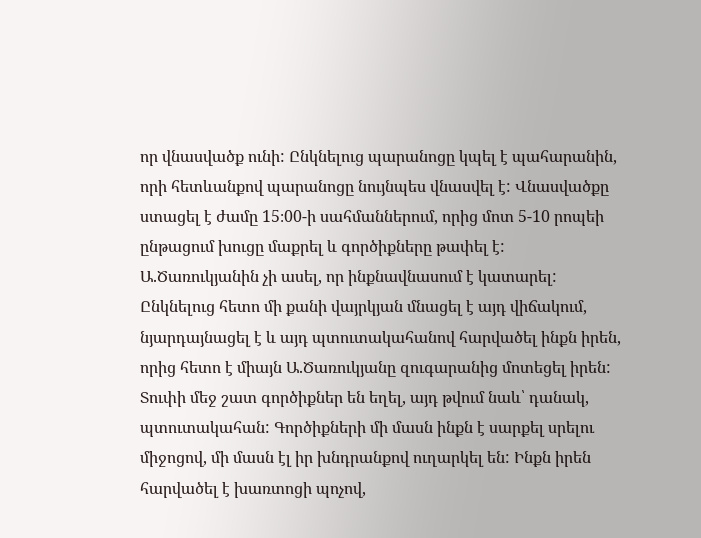որ վնասվածք ունի: Ընկնելուց պարանոցը կպել է պահարանին, որի հետևանքով պարանոցը նույնպես վնասվել է: Վնասվածքը ստացել է ժամը 15։00-ի սահմաններում, որից մոտ 5-10 րոպեի ընթացում խուցը մաքրել և գործիքները թափել է: Ա.Ծառուկյանին չի ասել, որ ինքնավնասում է կատարել: Ընկնելուց հետո մի քանի վայրկյան մնացել է այդ վիճակում, նյարդայնացել է և այդ պտուտակահանով հարվածել ինքն իրեն, որից հետո է միայն Ա.Ծառուկյանը զուգարանից մոտեցել իրեն: Տուփի մեջ շատ գործիքներ են եղել, այդ թվում նաև՝ դանակ, պտուտակահան: Գործիքների մի մասն ինքն է սարքել սրելու միջոցով, մի մասն էլ իր խնդրանքով ուղարկել են: Ինքն իրեն հարվածել է խառտոցի պոչով,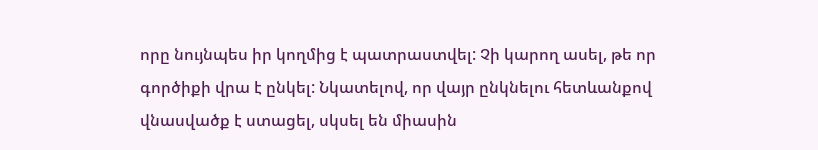որը նույնպես իր կողմից է պատրաստվել: Չի կարող ասել, թե որ գործիքի վրա է ընկել: Նկատելով, որ վայր ընկնելու հետևանքով վնասվածք է ստացել, սկսել են միասին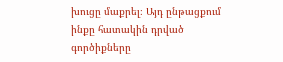խուցը մաքրել։ Այդ ընթացքում ինքը հատակին դրված գործիքները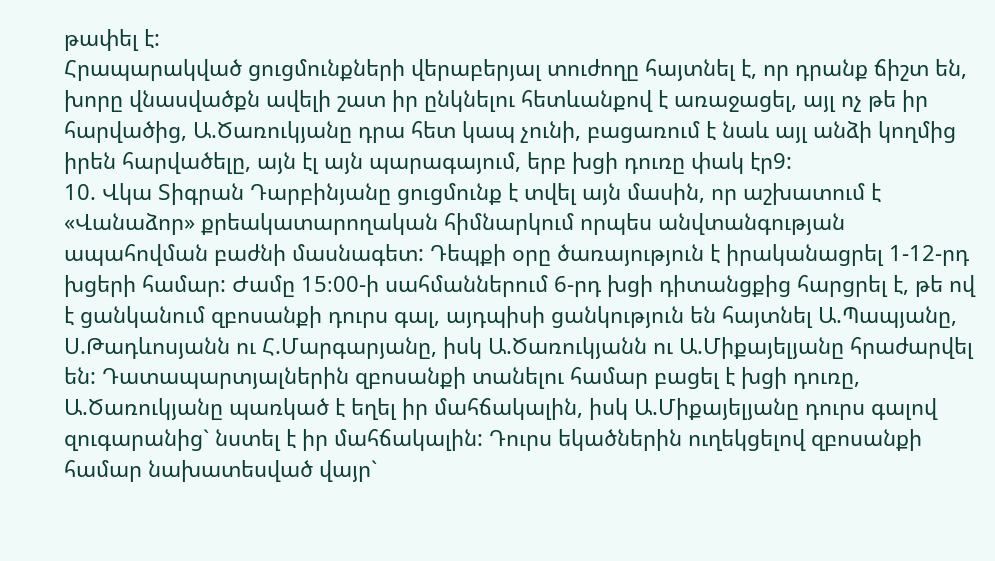թափել է:
Հրապարակված ցուցմունքների վերաբերյալ տուժողը հայտնել է, որ դրանք ճիշտ են, խորը վնասվածքն ավելի շատ իր ընկնելու հետևանքով է առաջացել, այլ ոչ թե իր հարվածից, Ա.Ծառուկյանը դրա հետ կապ չունի, բացառում է նաև այլ անձի կողմից իրեն հարվածելը, այն էլ այն պարագայում, երբ խցի դուռը փակ էր9:
10. Վկա Տիգրան Դարբինյանը ցուցմունք է տվել այն մասին, որ աշխատում է «Վանաձոր» քրեակատարողական հիմնարկում որպես անվտանգության ապահովման բաժնի մասնագետ: Դեպքի օրը ծառայություն է իրականացրել 1-12-րդ խցերի համար: Ժամը 15։00-ի սահմաններում 6-րդ խցի դիտանցքից հարցրել է, թե ով է ցանկանում զբոսանքի դուրս գալ, այդպիսի ցանկություն են հայտնել Ա.Պապյանը, Ս.Թադևոսյանն ու Հ.Մարգարյանը, իսկ Ա.Ծառուկյանն ու Ա.Միքայելյանը հրաժարվել են: Դատապարտյալներին զբոսանքի տանելու համար բացել է խցի դուռը, Ա.Ծառուկյանը պառկած է եղել իր մահճակալին, իսկ Ա.Միքայելյանը դուրս գալով զուգարանից` նստել է իր մահճակալին: Դուրս եկածներին ուղեկցելով զբոսանքի համար նախատեսված վայր`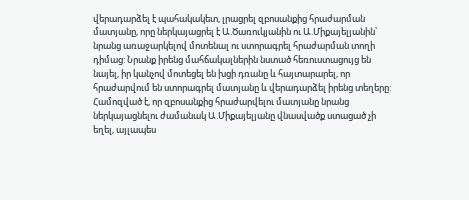վերադարձել է պահակակետ, լրացրել զբոսանքից հրաժարման մատյանը, որը ներկայացրել է Ա.Ծառուկյանին ու Ա.Միքայելյանին՝ նրանց առաջարկելով մոտենալ ու ստորագրել հրաժարման տողի դիմաց: Նրանք իրենց մահճակալներին նստած հեռուստացույց են նայել, իր կանչով մոտեցել են խցի դռանը և հայտարարել, որ հրաժարվում են ստորագրել մատյանը և վերադարձել իրենց տեղերը: Համոզված է, որ զբոսանքից հրաժարվելու մատյանը նրանց ներկայացնելու ժամանակ Ա.Միքայելյանը վնասվածք ստացած չի եղել, այլապես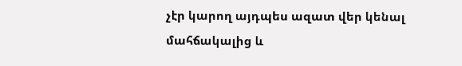չէր կարող այդպես ազատ վեր կենալ մահճակալից և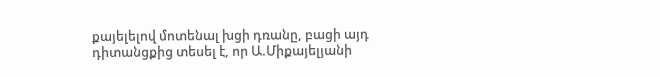քայելելով մոտենալ խցի դռանը, բացի այդ դիտանցքից տեսել է, որ Ա.Միքայելյանի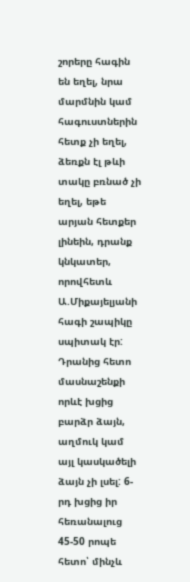շորերը հագին են եղել, նրա մարմնին կամ հագուստներին հետք չի եղել, ձեռքն էլ թևի տակը բռնած չի եղել, եթե արյան հետքեր լինեին, դրանք կնկատեր, որովհետև Ա.Միքայելյանի հագի շապիկը սպիտակ էր: Դրանից հետո մասնաշենքի որևէ խցից բարձր ձայն, աղմուկ կամ այլ կասկածելի ձայն չի լսել: 6-րդ խցից իր հեռանալուց 45-50 րոպե հետո՝ մինչև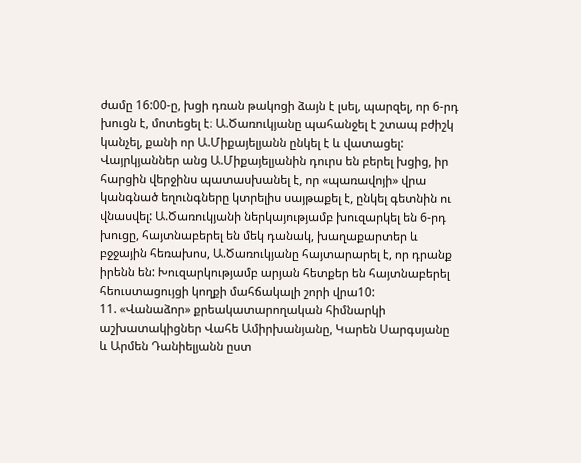ժամը 16:00-ը, խցի դռան թակոցի ձայն է լսել, պարզել, որ 6-րդ խուցն է, մոտեցել է։ Ա.Ծառուկյանը պահանջել է շտապ բժիշկ կանչել, քանի որ Ա.Միքայելյանն ընկել է և վատացել: Վայրկյաններ անց Ա.Միքայելյանին դուրս են բերել խցից, իր հարցին վերջինս պատասխանել է, որ «պառավոյի» վրա կանգնած եղունգները կտրելիս սայթաքել է, ընկել գետնին ու վնասվել: Ա.Ծառուկյանի ներկայությամբ խուզարկել են 6-րդ խուցը, հայտնաբերել են մեկ դանակ, խաղաքարտեր և բջջային հեռախոս, Ա.Ծառուկյանը հայտարարել է, որ դրանք իրենն են: Խուզարկությամբ արյան հետքեր են հայտնաբերել հեուստացույցի կողքի մահճակալի շորի վրա10:
11. «Վանաձոր» քրեակատարողական հիմնարկի աշխատակիցներ Վահե Ամիրխանյանը, Կարեն Սարգսյանը և Արմեն Դանիելյանն ըստ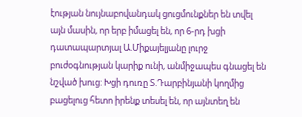էության նույնաբովանդակ ցուցմունքներ են տվել այն մասին, որ երբ իմացել են, որ 6-րդ խցի դատապարտյալ Ա.Միքայելյանը լուրջ բուժօգնության կարիք ունի, անմիջապես գնացել են նշված խուց: Խցի դուռը Տ.Դարբինյանի կողմից բացելուց հետո իրենք տեսել են, որ այնտեղ են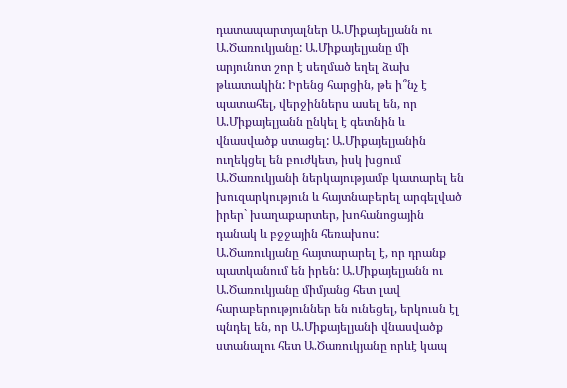դատապարտյալներ Ա.Միքայելյանն ու Ա.Ծառուկյանը: Ա.Միքայելյանը մի արյունոտ շոր է սեղմած եղել ձախ թևատակին: Իրենց հարցին, թե ի՞նչ է պատահել, վերջիններս ասել են, որ Ա.Միքայելյանն ընկել է գետնին և վնասվածք ստացել: Ա.Միքայելյանին ուղեկցել են բուժկետ, իսկ խցում Ա.Ծառուկյանի ներկայությամբ կատարել են խուզարկություն և հայտնաբերել արգելված իրեր` խաղաքարտեր, խոհանոցային դանակ և բջջային հեռախոս: Ա.Ծառուկյանը հայտարարել է, որ դրանք պատկանում են իրեն: Ա.Միքայելյանն ու Ա.Ծառուկյանը միմյանց հետ լավ հարաբերություններ են ունեցել, երկուսն էլ պնդել են, որ Ա.Միքայելյանի վնասվածք ստանալու հետ Ա.Ծառուկյանը որևէ կապ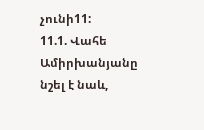չունի11:
11.1. Վահե Ամիրխանյանը նշել է նաև,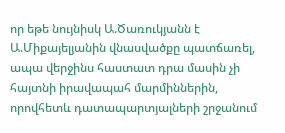որ եթե նույնիսկ Ա.Ծառուկյանն է Ա.Միքայելյանին վնասվածքը պատճառել, ապա վերջինս հաստատ դրա մասին չի հայտնի իրավապահ մարմիններին, որովհետև դատապարտյալների շրջանում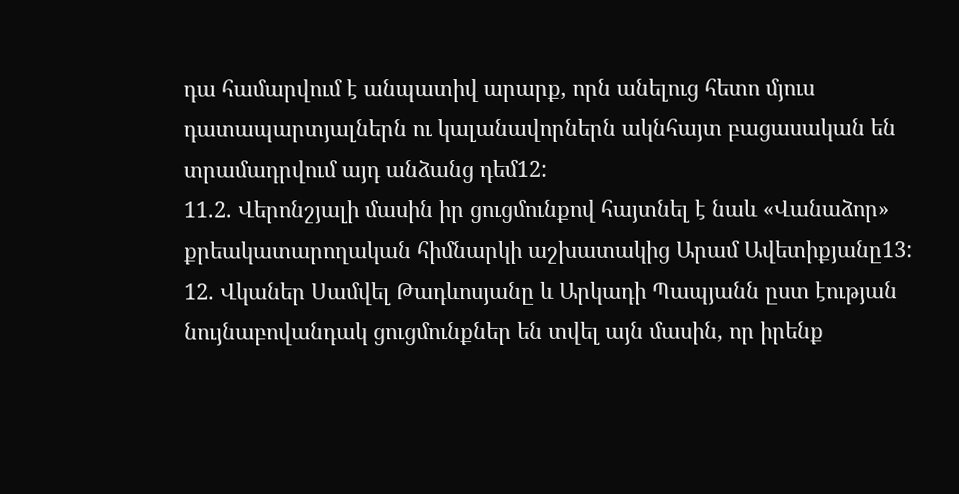դա համարվում է անպատիվ արարք, որն անելուց հետո մյուս դատապարտյալներն ու կալանավորներն ակնհայտ բացասական են տրամադրվում այդ անձանց դեմ12:
11.2. Վերոնշյալի մասին իր ցուցմունքով հայտնել է նաև «Վանաձոր» քրեակատարողական հիմնարկի աշխատակից Արամ Ավետիքյանը13:
12. Վկաներ Սամվել Թադևոսյանը և Արկադի Պապյանն ըստ էության նույնաբովանդակ ցուցմունքներ են տվել այն մասին, որ իրենք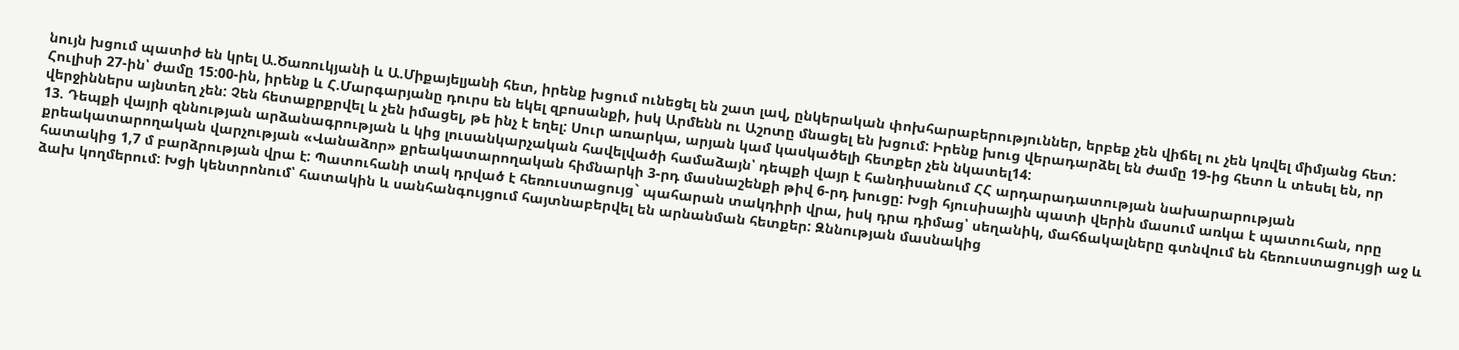նույն խցում պատիժ են կրել Ա.Ծառուկյանի և Ա.Միքայելյանի հետ, իրենք խցում ունեցել են շատ լավ, ընկերական փոխհարաբերություններ, երբեք չեն վիճել ու չեն կռվել միմյանց հետ: Հուլիսի 27-ին՝ ժամը 15:00-ին, իրենք և Հ.Մարգարյանը դուրս են եկել զբոսանքի, իսկ Արմենն ու Աշոտը մնացել են խցում: Իրենք խուց վերադարձել են ժամը 19-ից հետո և տեսել են, որ վերջիններս այնտեղ չեն: Չեն հետաքրքրվել և չեն իմացել, թե ինչ է եղել: Սուր առարկա, արյան կամ կասկածելի հետքեր չեն նկատել14:
13. Դեպքի վայրի զննության արձանագրության և կից լուսանկարչական հավելվածի համաձայն՝ դեպքի վայր է հանդիսանում ՀՀ արդարադատության նախարարության քրեակատարողական վարչության «Վանաձոր» քրեակատարողական հիմնարկի 3-րդ մասնաշենքի թիվ 6-րդ խուցը: Խցի հյուսիսային պատի վերին մասում առկա է պատուհան, որը հատակից 1,7 մ բարձրության վրա է: Պատուհանի տակ դրված է հեռուստացույց` պահարան տակդիրի վրա, իսկ դրա դիմաց՝ սեղանիկ, մահճակալները գտնվում են հեռուստացույցի աջ և ձախ կողմերում: Խցի կենտրոնում՝ հատակին և սանհանգույցում հայտնաբերվել են արնանման հետքեր: Զննության մասնակից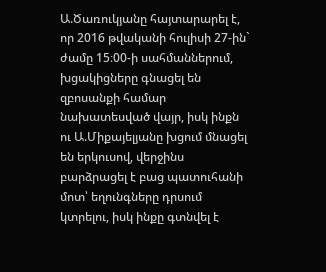Ա.Ծառուկյանը հայտարարել է, որ 2016 թվականի հուլիսի 27-ին` ժամը 15։00-ի սահմաններում, խցակիցները գնացել են զբոսանքի համար նախատեսված վայր, իսկ ինքն ու Ա.Միքայելյանը խցում մնացել են երկուսով, վերջինս բարձրացել է բաց պատուհանի մոտ՝ եղունգները դրսում կտրելու, իսկ ինքը գտնվել է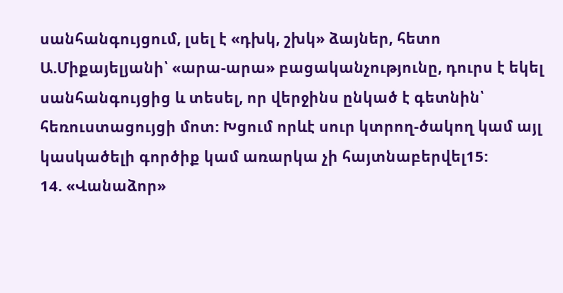սանհանգույցում, լսել է «դխկ, շխկ» ձայներ, հետո Ա.Միքայելյանի՝ «արա-արա» բացականչությունը, դուրս է եկել սանհանգույցից և տեսել, որ վերջինս ընկած է գետնին՝ հեռուստացույցի մոտ: Խցում որևէ սուր կտրող-ծակող կամ այլ կասկածելի գործիք կամ առարկա չի հայտնաբերվել15:
14. «Վանաձոր»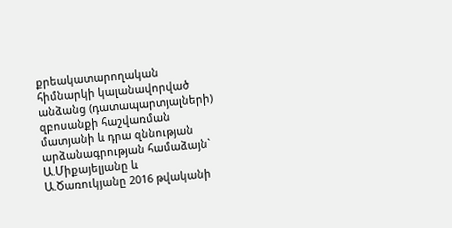քրեակատարողական հիմնարկի կալանավորված անձանց (դատապարտյալների) զբոսանքի հաշվառման մատյանի և դրա զննության արձանագրության համաձայն` Ա.Միքայելյանը և Ա.Ծառուկյանը 2016 թվականի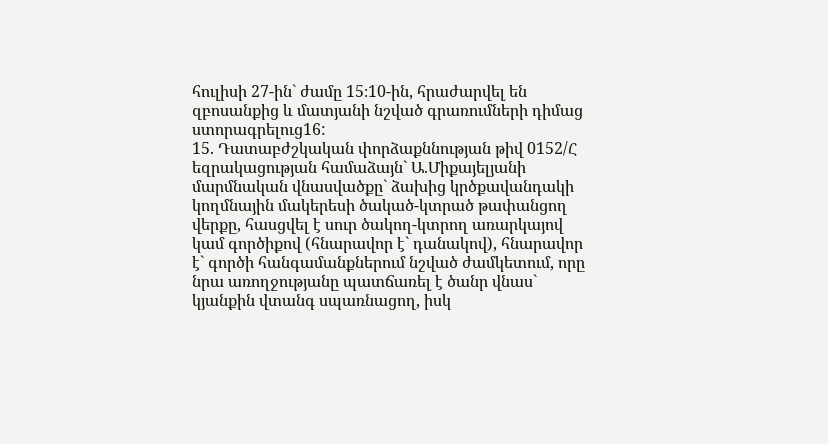հուլիսի 27-ին` ժամը 15։10-ին, հրաժարվել են զբոսանքից և մատյանի նշված գրառումների դիմաց ստորագրելուց16:
15. Դատաբժշկական փորձաքննության թիվ 0152/Հ եզրակացության համաձայն` Ա.Միքայելյանի մարմնական վնասվածքը` ձախից կրծքավանդակի կողմնային մակերեսի ծակած-կտրած թափանցող վերքը, հասցվել է սուր ծակող-կտրող առարկայով կամ գործիքով (հնարավոր է` դանակով), հնարավոր է` գործի հանգամանքներում նշված ժամկետում, որը նրա առողջությանը պատճառել է ծանր վնաս` կյանքին վտանգ սպառնացող, իսկ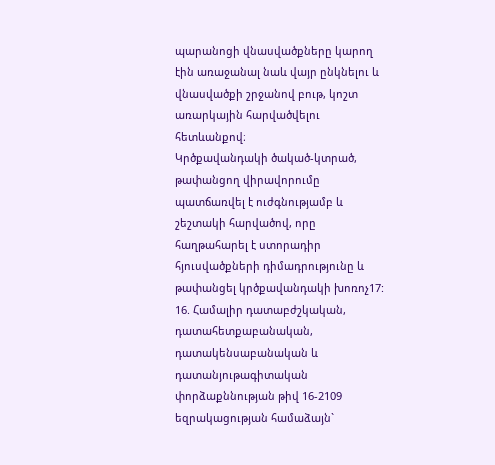պարանոցի վնասվածքները կարող էին առաջանալ նաև վայր ընկնելու և վնասվածքի շրջանով բութ, կոշտ առարկային հարվածվելու հետևանքով։
Կրծքավանդակի ծակած-կտրած, թափանցող վիրավորումը պատճառվել է ուժգնությամբ և շեշտակի հարվածով, որը հաղթահարել է ստորադիր հյուսվածքների դիմադրությունը և թափանցել կրծքավանդակի խոռոչ17:
16. Համալիր դատաբժշկական, դատահետքաբանական, դատակենսաբանական և դատանյութագիտական փորձաքննության թիվ 16-2109 եզրակացության համաձայն`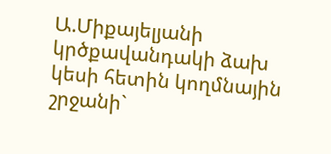Ա.Միքայելյանի կրծքավանդակի ձախ կեսի հետին կողմնային շրջանի`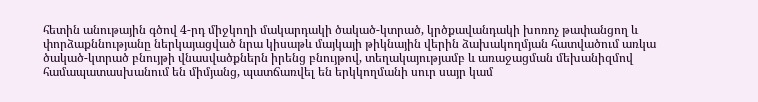հետին անութային գծով 4-րդ միջկողի մակարդակի ծակած-կտրած, կրծքավանդակի խոռոչ թափանցող և փորձաքննությանը ներկայացված նրա կիսաթև մայկայի թիկնային վերին ձախակողմյան հատվածում առկա ծակած-կտրած բնույթի վնասվածքներն իրենց բնույթով, տեղակայությամբ և առաջացման մեխանիզմով համապատասխանում են միմյանց, պատճառվել են երկկողմանի սուր սայր կամ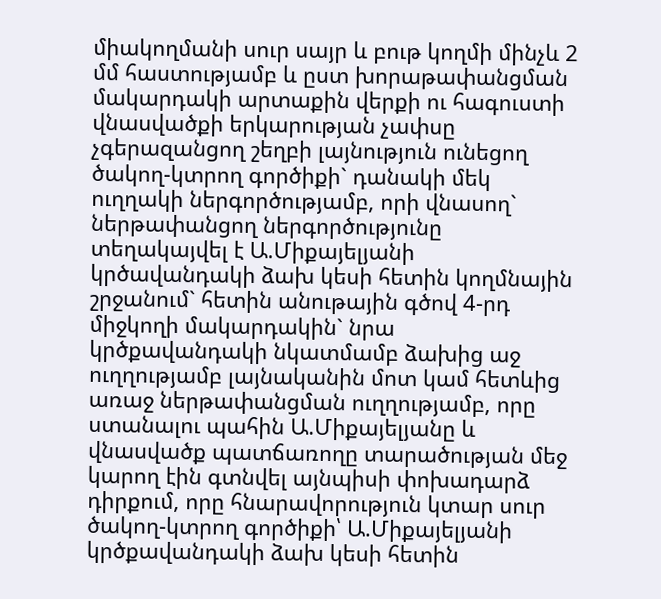միակողմանի սուր սայր և բութ կողմի մինչև 2 մմ հաստությամբ և ըստ խորաթափանցման մակարդակի արտաքին վերքի ու հագուստի վնասվածքի երկարության չափսը չգերազանցող շեղբի լայնություն ունեցող ծակող-կտրող գործիքի` դանակի մեկ ուղղակի ներգործությամբ, որի վնասող` ներթափանցող ներգործությունը տեղակայվել է Ա.Միքայելյանի կրծավանդակի ձախ կեսի հետին կողմնային շրջանում` հետին անութային գծով 4-րդ միջկողի մակարդակին` նրա կրծքավանդակի նկատմամբ ձախից աջ ուղղությամբ լայնականին մոտ կամ հետևից առաջ ներթափանցման ուղղությամբ, որը ստանալու պահին Ա.Միքայելյանը և վնասվածք պատճառողը տարածության մեջ կարող էին գտնվել այնպիսի փոխադարձ դիրքում, որը հնարավորություն կտար սուր ծակող-կտրող գործիքի՝ Ա.Միքայելյանի կրծքավանդակի ձախ կեսի հետին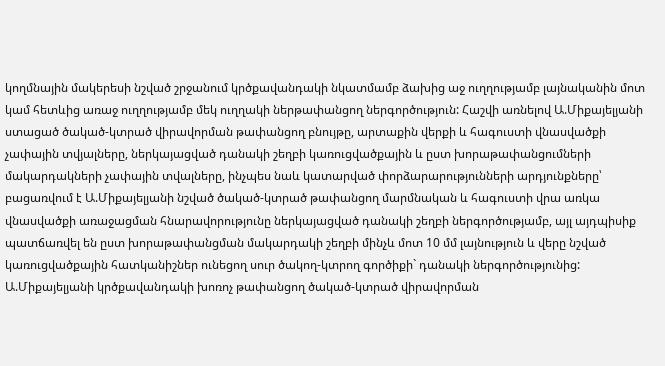կողմնային մակերեսի նշված շրջանում կրծքավանդակի նկատմամբ ձախից աջ ուղղությամբ լայնականին մոտ կամ հետևից առաջ ուղղությամբ մեկ ուղղակի ներթափանցող ներգործություն: Հաշվի առնելով Ա.Միքայելյանի ստացած ծակած-կտրած վիրավորման թափանցող բնույթը, արտաքին վերքի և հագուստի վնասվածքի չափային տվյալները, ներկայացված դանակի շեղբի կառուցվածքային և ըստ խորաթափանցումների մակարդակների չափային տվալները, ինչպես նաև կատարված փորձարարությունների արդյունքները՝ բացառվում է Ա.Միքայելյանի նշված ծակած-կտրած թափանցող մարմնական և հագուստի վրա առկա վնասվածքի առաջացման հնարավորությունը ներկայացված դանակի շեղբի ներգործությամբ, այլ այդպիսիք պատճառվել են ըստ խորաթափանցման մակարդակի շեղբի մինչև մոտ 10 մմ լայնություն և վերը նշված կառուցվածքային հատկանիշներ ունեցող սուր ծակող-կտրող գործիքի` դանակի ներգործությունից: Ա.Միքայելյանի կրծքավանդակի խոռոչ թափանցող ծակած-կտրած վիրավորման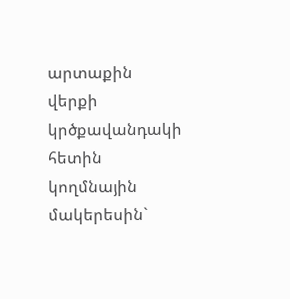արտաքին վերքի կրծքավանդակի հետին կողմնային մակերեսին`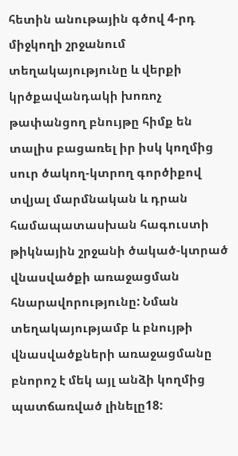հետին անութային գծով 4-րդ միջկողի շրջանում տեղակայությունը և վերքի կրծքավանդակի խոռոչ թափանցող բնույթը հիմք են տալիս բացառել իր իսկ կողմից սուր ծակող-կտրող գործիքով տվյալ մարմնական և դրան համապատասխան հագուստի թիկնային շրջանի ծակած-կտրած վնասվածքի առաջացման հնարավորությունը: Նման տեղակայությամբ և բնույթի վնասվածքների առաջացմանը բնորոշ է մեկ այլ անձի կողմից պատճառված լինելը18: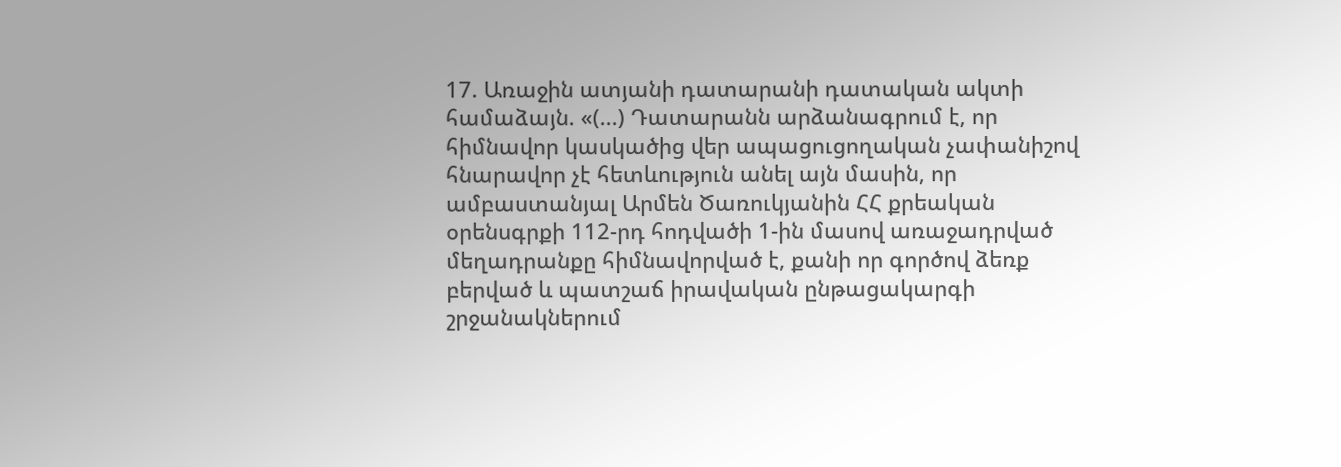17. Առաջին ատյանի դատարանի դատական ակտի համաձայն. «(...) Դատարանն արձանագրում է, որ հիմնավոր կասկածից վեր ապացուցողական չափանիշով հնարավոր չէ հետևություն անել այն մասին, որ ամբաստանյալ Արմեն Ծառուկյանին ՀՀ քրեական օրենսգրքի 112-րդ հոդվածի 1-ին մասով առաջադրված մեղադրանքը հիմնավորված է, քանի որ գործով ձեռք բերված և պատշաճ իրավական ընթացակարգի շրջանակներում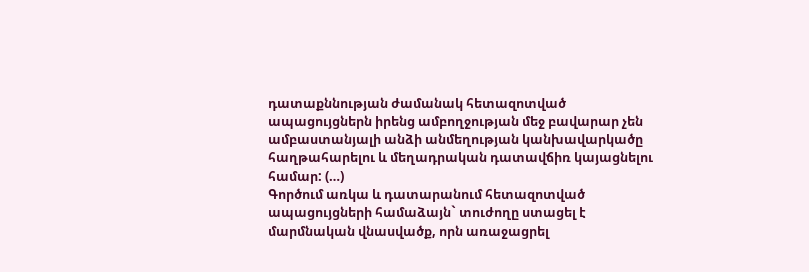դատաքննության ժամանակ հետազոտված ապացույցներն իրենց ամբողջության մեջ բավարար չեն ամբաստանյալի անձի անմեղության կանխավարկածը հաղթահարելու և մեղադրական դատավճիռ կայացնելու համար: (…)
Գործում առկա և դատարանում հետազոտված ապացույցների համաձայն` տուժողը ստացել է մարմնական վնասվածք, որն առաջացրել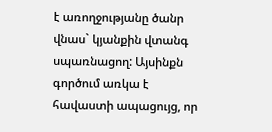է առողջությանը ծանր վնաս` կյանքին վտանգ սպառնացող: Այսինքն գործում առկա է հավաստի ապացույց, որ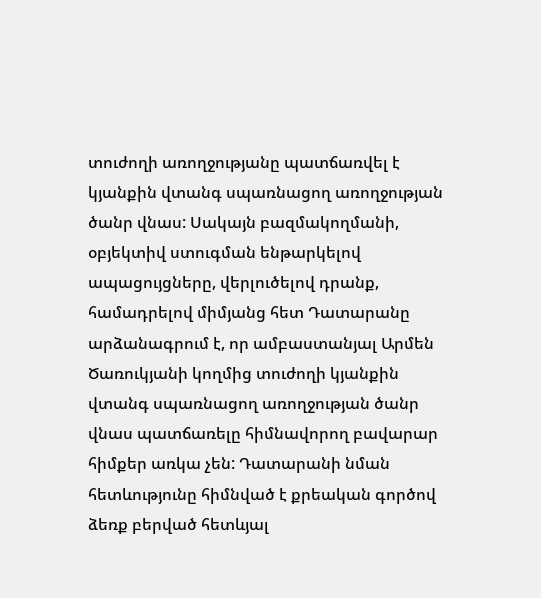տուժողի առողջությանը պատճառվել է կյանքին վտանգ սպառնացող առողջության ծանր վնաս: Սակայն բազմակողմանի, օբյեկտիվ ստուգման ենթարկելով ապացույցները, վերլուծելով դրանք, համադրելով միմյանց հետ Դատարանը արձանագրում է, որ ամբաստանյալ Արմեն Ծառուկյանի կողմից տուժողի կյանքին վտանգ սպառնացող առողջության ծանր վնաս պատճառելը հիմնավորող բավարար հիմքեր առկա չեն: Դատարանի նման հետևությունը հիմնված է քրեական գործով ձեռք բերված հետևյալ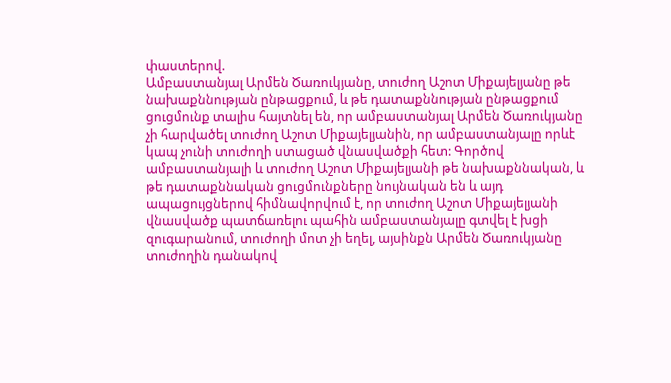փաստերով.
Ամբաստանյալ Արմեն Ծառուկյանը, տուժող Աշոտ Միքայելյանը թե նախաքննության ընթացքում, և թե դատաքննության ընթացքում ցուցմունք տալիս հայտնել են, որ ամբաստանյալ Արմեն Ծառուկյանը չի հարվածել տուժող Աշոտ Միքայելյանին, որ ամբաստանյալը որևէ կապ չունի տուժողի ստացած վնասվածքի հետ: Գործով ամբաստանյալի և տուժող Աշոտ Միքայելյանի թե նախաքննական, և թե դատաքննական ցուցմունքները նույնական են և այդ ապացույցներով հիմնավորվում է, որ տուժող Աշոտ Միքայելյանի վնասվածք պատճառելու պահին ամբաստանյալը գտվել է խցի զուգարանում, տուժողի մոտ չի եղել, այսինքն Արմեն Ծառուկյանը տուժողին դանակով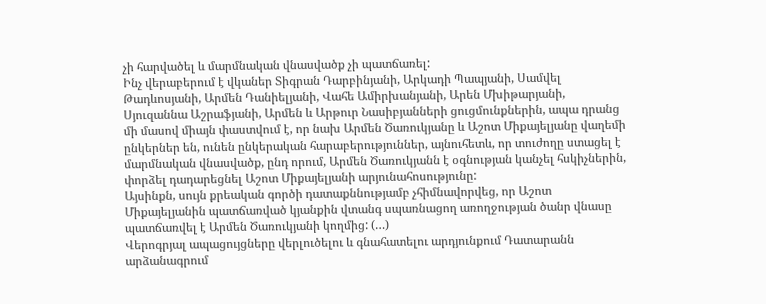չի հարվածել և մարմնական վնասվածք չի պատճառել:
Ինչ վերաբերում է վկաներ Տիգրան Դարբինյանի, Արկադի Պապյանի, Սամվել Թադևոսյանի, Արմեն Դանիելյանի, Վահե Ամիրխանյանի, Արեն Մխիթարյանի, Սյուզաննա Աշրաֆյանի, Արմեն և Արթուր Նասիբյանների ցուցմունքներին, ապա դրանց մի մասով միայն փաստվում է, որ նախ Արմեն Ծառուկյանը և Աշոտ Միքայելյանը վաղեմի ընկերներ են, ունեն ընկերական հարաբերություններ, այնուհետև, որ տուժողը ստացել է մարմնական վնասվածք, ընդ որում, Արմեն Ծառուկյանն է օգնության կանչել հսկիչներին, փորձել դադարեցնել Աշոտ Միքայելյանի արյունահոսությունը:
Այսինքն, սույն քրեական գործի դատաքննությամբ չհիմնավորվեց, որ Աշոտ Միքայելյանին պատճառված կյանքին վտանգ սպառնացող առողջության ծանր վնասը պատճառվել է Արմեն Ծառուկյանի կողմից: (…)
Վերոգրյալ ապացույցները վերլուծելու և գնահատելու արդյունքում Դատարանն արձանագրում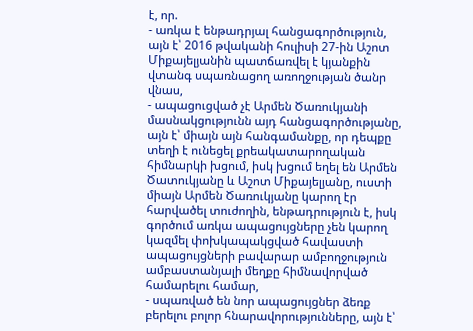է, որ.
- առկա է ենթադրյալ հանցագործություն, այն է՝ 2016 թվականի հուլիսի 27-ին Աշոտ Միքայելյանին պատճառվել է կյանքին վտանգ սպառնացող առողջության ծանր վնաս,
- ապացուցված չէ Արմեն Ծառուկյանի մասնակցությունն այդ հանցագործությանը, այն է՝ միայն այն հանգամանքը, որ դեպքը տեղի է ունեցել քրեակատարողական հիմնարկի խցում, իսկ խցում եղել են Արմեն Ծատուկյանը և Աշոտ Միքայելյանը, ուստի միայն Արմեն Ծառուկյանը կարող էր հարվածել տուժողին, ենթադրություն է, իսկ գործում առկա ապացույցները չեն կարող կազմել փոխկապակցված հավաստի ապացույցների բավարար ամբողջություն ամբաստանյալի մեղքը հիմնավորված համարելու համար,
- սպառված են նոր ապացույցներ ձեռք բերելու բոլոր հնարավորությունները, այն է՝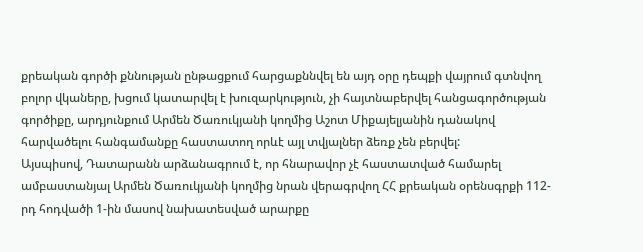քրեական գործի քննության ընթացքում հարցաքննվել են այդ օրը դեպքի վայրում գտնվող բոլոր վկաները, խցում կատարվել է խուզարկություն, չի հայտնաբերվել հանցագործության գործիքը, արդյունքում Արմեն Ծառուկյանի կողմից Աշոտ Միքայելյանին դանակով հարվածելու հանգամանքը հաստատող որևէ այլ տվյալներ ձեռք չեն բերվել:
Այսպիսով, Դատարանն արձանագրում է, որ հնարավոր չէ հաստատված համարել ամբաստանյալ Արմեն Ծառուկյանի կողմից նրան վերագրվող ՀՀ քրեական օրենսգրքի 112-րդ հոդվածի 1-ին մասով նախատեսված արարքը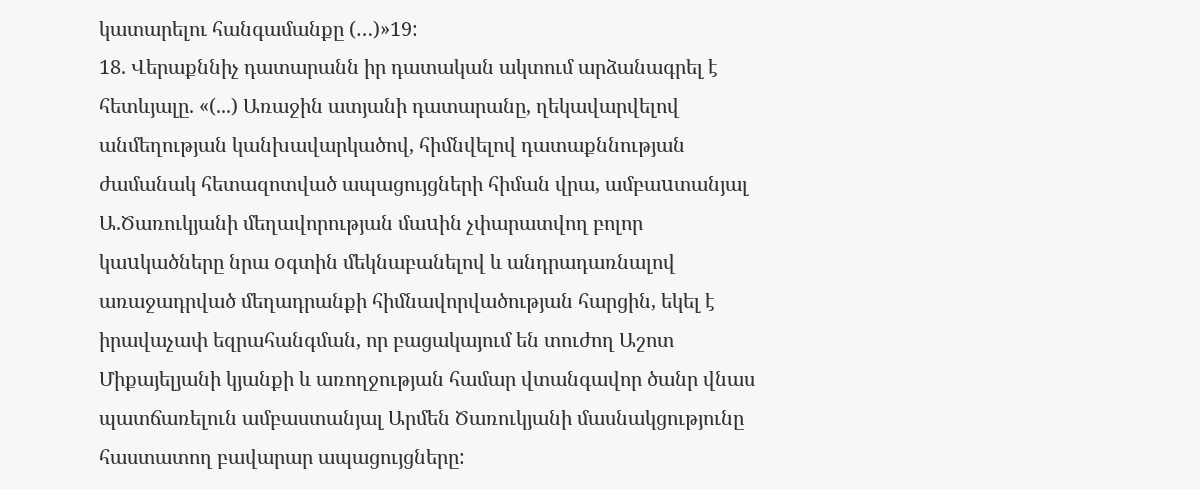կատարելու հանգամանքը (…)»19:
18. Վերաքննիչ դատարանն իր դատական ակտում արձանագրել է հետևյալը. «(...) Առաջին ատյանի դատարանը, ղեկավարվելով անմեղության կանխավարկածով, հիմնվելով դատաքննության ժամանակ հետազոտված ապացույցների հիման վրա, ամբաuտանյալ Ա.Ծառուկյանի մեղավորության մաuին չփարատվող բոլոր կաuկածները նրա oգտին մեկնաբանելով և անդրադառնալով առաջադրված մեղադրանքի հիմնավորվածության հարցին, եկել է իրավաչափ եզրահանգման, որ բացակայում են տուժող Աշոտ Միքայելյանի կյանքի և առողջության համար վտանգավոր ծանր վնաս պատճառելուն ամբաստանյալ Արմեն Ծառուկյանի մասնակցությունը հաստատող բավարար ապացույցները: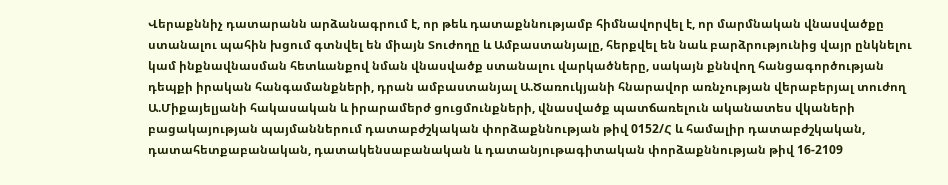Վերաքննիչ դատարանն արձանագրում է, որ թեև դատաքննությամբ հիմնավորվել է, որ մարմնական վնասվածքը ստանալու պահին խցում գտնվել են միայն Տուժողը և Ամբաստանյալը, հերքվել են նաև բարձրությունից վայր ընկնելու կամ ինքնավնասման հետևանքով նման վնասվածք ստանալու վարկածները, սակայն քննվող հանցագործության դեպքի իրական հանգամանքների, դրան ամբաստանյալ Ա.Ծառուկյանի հնարավոր առնչության վերաբերյալ տուժող Ա.Միքայելյանի հակասական և իրարամերժ ցուցմունքների, վնասվածք պատճառելուն ականատես վկաների բացակայության պայմաններում դատաբժշկական փորձաքննության թիվ 0152/Հ և համալիր դատաբժշկական, դատահետքաբանական, դատակենսաբանական և դատանյութագիտական փորձաքննության թիվ 16-2109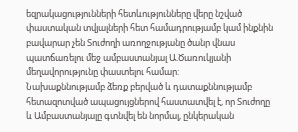եզրակացությունների հետևությունները վերը նշված փաստական տվյալների հետ համադրությամբ կամ ինքնին բավարար չեն Տուժողի առողջությանը ծանր վնաս պատճառելու մեջ ամբաստանյալ Ա.Ծառուկյանի մեղավորությունը փաստելու համար:
Նախաքննությամբ ձեռք բերված և դատաքննությամբ հետազոտված ապացույցներով հաստատվել է, որ Տուժողը և Ամբաստանյալը գտնվել են նորմալ, ընկերական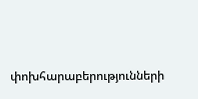փոխհարաբերությունների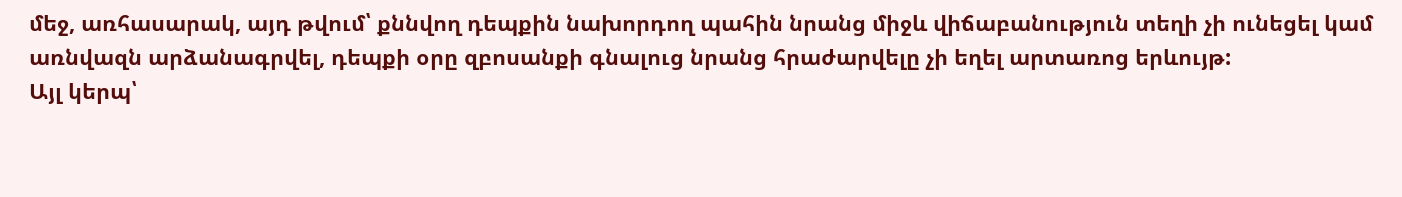մեջ, առհասարակ, այդ թվում՝ քննվող դեպքին նախորդող պահին նրանց միջև վիճաբանություն տեղի չի ունեցել կամ առնվազն արձանագրվել, դեպքի օրը զբոսանքի գնալուց նրանց հրաժարվելը չի եղել արտառոց երևույթ:
Այլ կերպ՝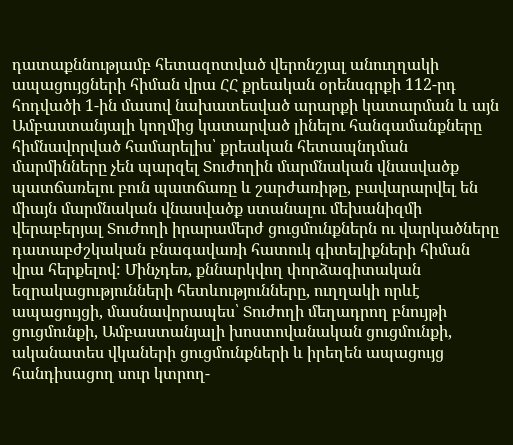դատաքննությամբ հետազոտված վերոնշյալ անուղղակի ապացույցների հիման վրա ՀՀ քրեական օրենսգրքի 112-րդ հոդվածի 1-ին մասով նախատեսված արարքի կատարման և այն Ամբաստանյալի կողմից կատարված լինելու հանգամանքները հիմնավորված համարելիս՝ քրեական հետապնդման մարմինները չեն պարզել Տուժողին մարմնական վնասվածք պատճառելու բուն պատճառը և շարժառիթը, բավարարվել են միայն մարմնական վնասվածք ստանալու մեխանիզմի վերաբերյալ Տուժողի իրարամերժ ցուցմունքներն ու վարկածները դատաբժշկական բնագավառի հատուկ գիտելիքների հիման վրա հերքելով: Մինչդեռ, քննարկվող փորձագիտական եզրակացությունների հետևությունները, ուղղակի որևէ ապացույցի, մասնավորապես՝ Տուժողի մեղադրող բնույթի ցուցմունքի, Ամբաստանյալի խոստովանական ցուցմունքի, ականատես վկաների ցուցմունքների և իրեղեն ապացույց հանդիսացող սուր կտրող-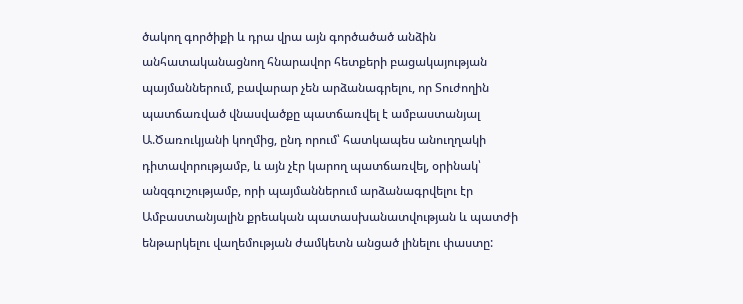ծակող գործիքի և դրա վրա այն գործածած անձին անհատականացնող հնարավոր հետքերի բացակայության պայմաններում, բավարար չեն արձանագրելու, որ Տուժողին պատճառված վնասվածքը պատճառվել է ամբաստանյալ Ա.Ծառուկյանի կողմից, ընդ որում՝ հատկապես անուղղակի դիտավորությամբ, և այն չէր կարող պատճառվել, օրինակ՝ անզգուշությամբ, որի պայմաններում արձանագրվելու էր Ամբաստանյալին քրեական պատասխանատվության և պատժի ենթարկելու վաղեմության ժամկետն անցած լինելու փաստը: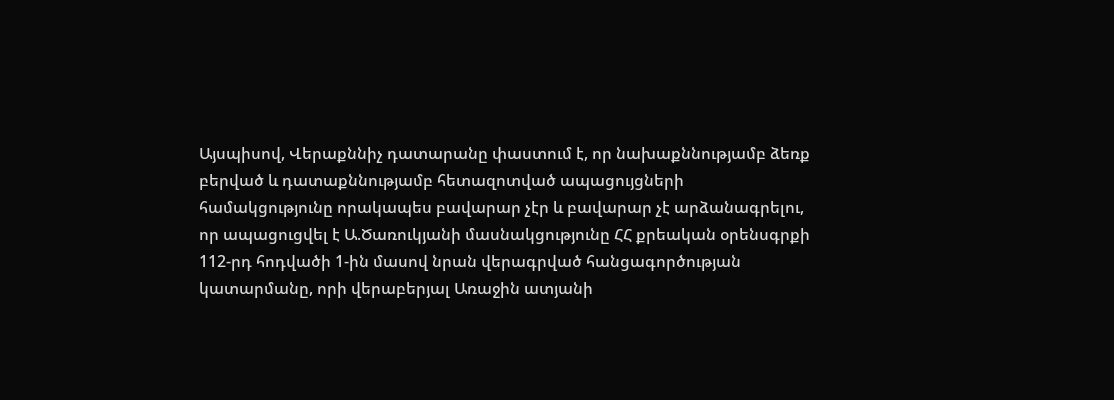Այսպիսով, Վերաքննիչ դատարանը փաստում է, որ նախաքննությամբ ձեռք բերված և դատաքննությամբ հետազոտված ապացույցների համակցությունը որակապես բավարար չէր և բավարար չէ արձանագրելու, որ ապացուցվել է Ա.Ծառուկյանի մասնակցությունը ՀՀ քրեական օրենսգրքի 112-րդ հոդվածի 1-ին մասով նրան վերագրված հանցագործության կատարմանը, որի վերաբերյալ Առաջին ատյանի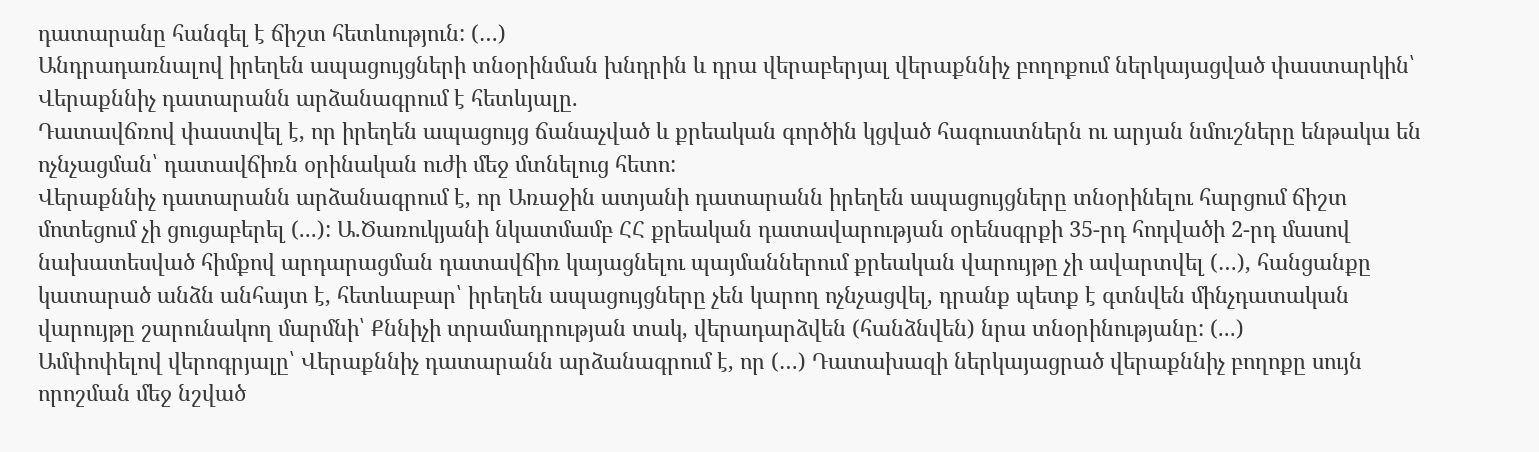դատարանը հանգել է ճիշտ հետևություն: (…)
Անդրադառնալով իրեղեն ապացույցների տնօրինման խնդրին և դրա վերաբերյալ վերաքննիչ բողոքում ներկայացված փաստարկին՝ Վերաքննիչ դատարանն արձանագրում է հետևյալը.
Դատավճռով փաստվել է, որ իրեղեն ապացույց ճանաչված և քրեական գործին կցված հագուստներն ու արյան նմուշները ենթակա են ոչնչացման՝ դատավճիռն օրինական ուժի մեջ մտնելուց հետո:
Վերաքննիչ դատարանն արձանագրում է, որ Առաջին ատյանի դատարանն իրեղեն ապացույցները տնօրինելու հարցում ճիշտ մոտեցում չի ցուցաբերել (...): Ա.Ծառուկյանի նկատմամբ ՀՀ քրեական դատավարության օրենսգրքի 35-րդ հոդվածի 2-րդ մասով նախատեսված հիմքով արդարացման դատավճիռ կայացնելու պայմաններում քրեական վարույթը չի ավարտվել (…), հանցանքը կատարած անձն անհայտ է, հետևաբար՝ իրեղեն ապացույցները չեն կարող ոչնչացվել, դրանք պետք է գտնվեն մինչդատական վարույթը շարունակող մարմնի՝ Քննիչի տրամադրության տակ, վերադարձվեն (հանձնվեն) նրա տնօրինությանը: (...)
Ամփոփելով վերոգրյալը՝ Վերաքննիչ դատարանն արձանագրում է, որ (…) Դատախազի ներկայացրած վերաքննիչ բողոքը սույն որոշման մեջ նշված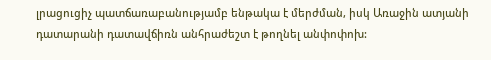լրացուցիչ պատճառաբանությամբ ենթակա է մերժման, իսկ Առաջին ատյանի դատարանի դատավճիռն անհրաժեշտ է թողնել անփոփոխ: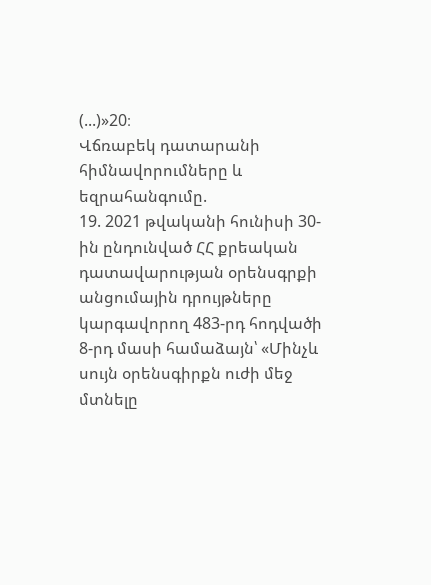(...)»20։
Վճռաբեկ դատարանի հիմնավորումները և եզրահանգումը.
19. 2021 թվականի հունիսի 30-ին ընդունված ՀՀ քրեական դատավարության օրենսգրքի անցումային դրույթները կարգավորող 483-րդ հոդվածի 8-րդ մասի համաձայն՝ «Մինչև սույն օրենսգիրքն ուժի մեջ մտնելը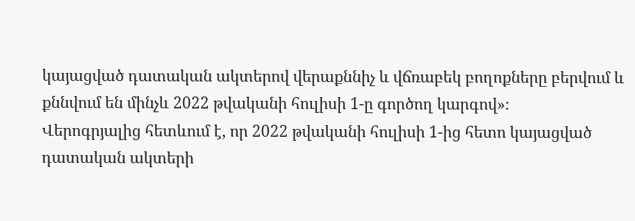կայացված դատական ակտերով վերաքննիչ և վճռաբեկ բողոքները բերվում և քննվում են մինչև 2022 թվականի հուլիսի 1-ը գործող կարգով»։
Վերոգրյալից հետևում է, որ 2022 թվականի հուլիսի 1-ից հետո կայացված դատական ակտերի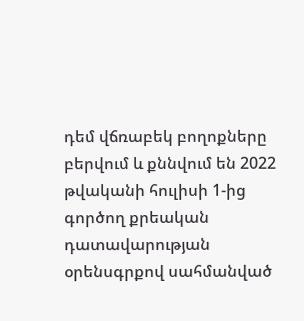դեմ վճռաբեկ բողոքները բերվում և քննվում են 2022 թվականի հուլիսի 1-ից գործող քրեական դատավարության օրենսգրքով սահմանված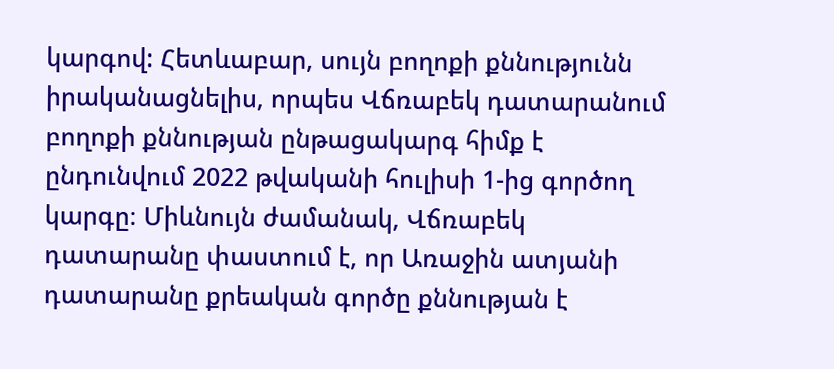կարգով: Հետևաբար, սույն բողոքի քննությունն իրականացնելիս, որպես Վճռաբեկ դատարանում բողոքի քննության ընթացակարգ հիմք է ընդունվում 2022 թվականի հուլիսի 1-ից գործող կարգը։ Միևնույն ժամանակ, Վճռաբեկ դատարանը փաստում է, որ Առաջին ատյանի դատարանը քրեական գործը քննության է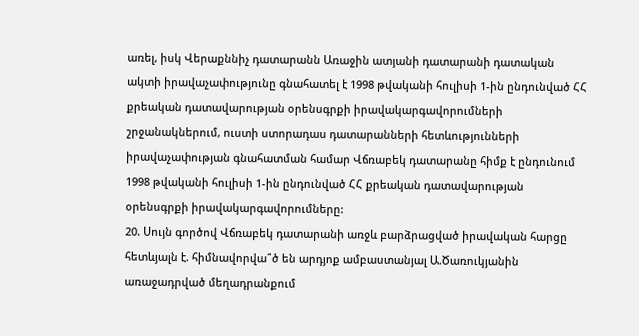առել, իսկ Վերաքննիչ դատարանն Առաջին ատյանի դատարանի դատական ակտի իրավաչափությունը գնահատել է 1998 թվականի հուլիսի 1-ին ընդունված ՀՀ քրեական դատավարության օրենսգրքի իրավակարգավորումների շրջանակներում, ուստի ստորադաս դատարանների հետևությունների իրավաչափության գնահատման համար Վճռաբեկ դատարանը հիմք է ընդունում 1998 թվականի հուլիսի 1-ին ընդունված ՀՀ քրեական դատավարության օրենսգրքի իրավակարգավորումները:
20. Սույն գործով Վճռաբեկ դատարանի առջև բարձրացված իրավական հարցը հետևյալն է. հիմնավորվա՞ծ են արդյոք ամբաստանյալ Ա.Ծառուկյանին առաջադրված մեղադրանքում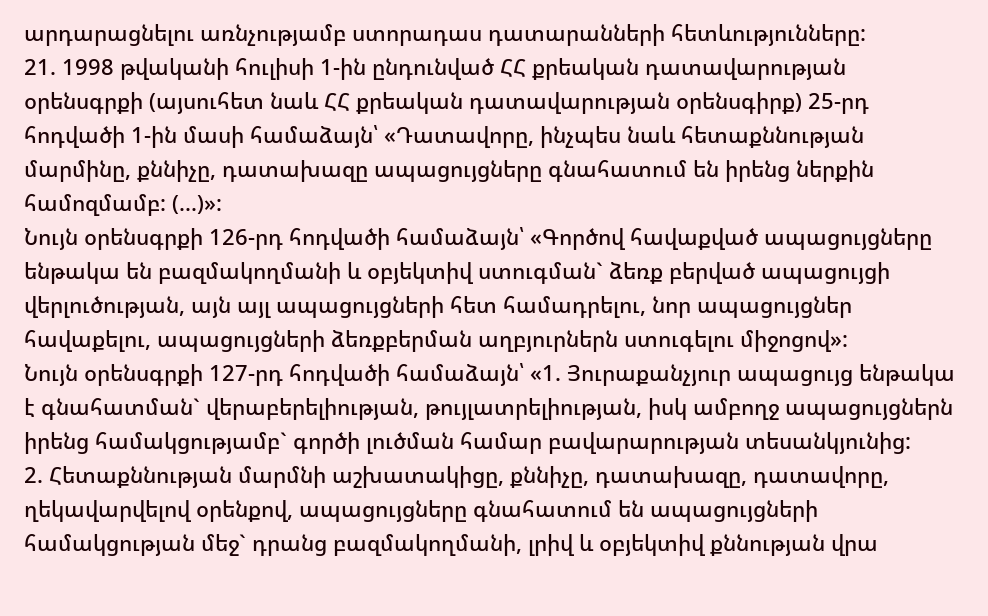արդարացնելու առնչությամբ ստորադաս դատարանների հետևությունները:
21. 1998 թվականի հուլիսի 1-ին ընդունված ՀՀ քրեական դատավարության օրենսգրքի (այսուհետ նաև ՀՀ քրեական դատավարության օրենսգիրք) 25-րդ հոդվածի 1-ին մասի համաձայն՝ «Դատավորը, ինչպես նաև հետաքննության մարմինը, քննիչը, դատախազը ապացույցները գնահատում են իրենց ներքին համոզմամբ: (...)»:
Նույն օրենսգրքի 126-րդ հոդվածի համաձայն՝ «Գործով հավաքված ապացույցները ենթակա են բազմակողմանի և օբյեկտիվ ստուգման` ձեռք բերված ապացույցի վերլուծության, այն այլ ապացույցների հետ համադրելու, նոր ապացույցներ հավաքելու, ապացույցների ձեռքբերման աղբյուրներն ստուգելու միջոցով»:
Նույն օրենսգրքի 127-րդ հոդվածի համաձայն՝ «1. Յուրաքանչյուր ապացույց ենթակա է գնահատման` վերաբերելիության, թույլատրելիության, իսկ ամբողջ ապացույցներն իրենց համակցությամբ` գործի լուծման համար բավարարության տեսանկյունից:
2. Հետաքննության մարմնի աշխատակիցը, քննիչը, դատախազը, դատավորը, ղեկավարվելով օրենքով, ապացույցները գնահատում են ապացույցների համակցության մեջ` դրանց բազմակողմանի, լրիվ և օբյեկտիվ քննության վրա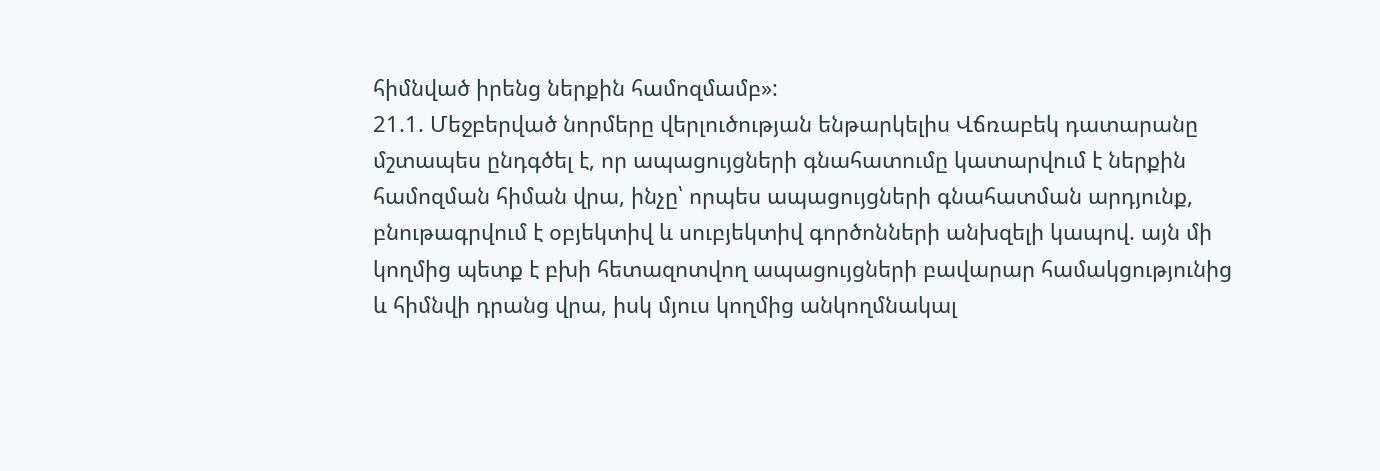հիմնված իրենց ներքին համոզմամբ»:
21.1. Մեջբերված նորմերը վերլուծության ենթարկելիս Վճռաբեկ դատարանը մշտապես ընդգծել է, որ ապացույցների գնահատումը կատարվում է ներքին համոզման հիման վրա, ինչը՝ որպես ապացույցների գնահատման արդյունք, բնութագրվում է օբյեկտիվ և սուբյեկտիվ գործոնների անխզելի կապով. այն մի կողմից պետք է բխի հետազոտվող ապացույցների բավարար համակցությունից և հիմնվի դրանց վրա, իսկ մյուս կողմից անկողմնակալ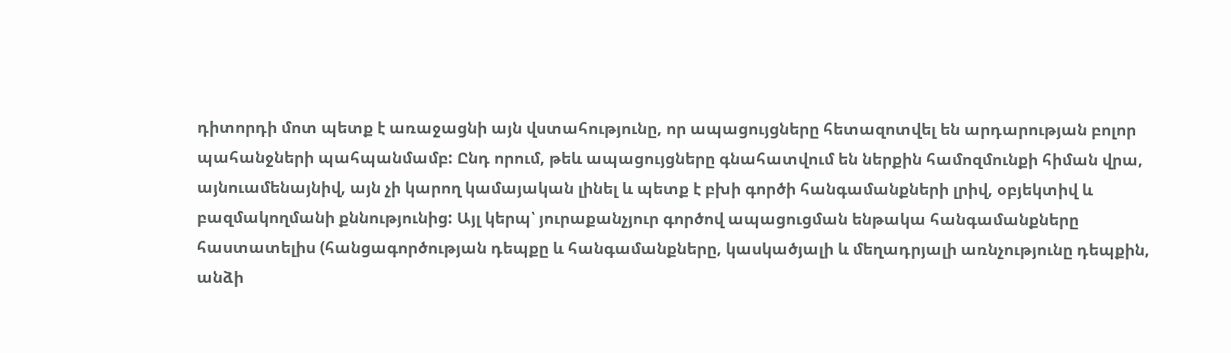դիտորդի մոտ պետք է առաջացնի այն վստահությունը, որ ապացույցները հետազոտվել են արդարության բոլոր պահանջների պահպանմամբ: Ընդ որում, թեև ապացույցները գնահատվում են ներքին համոզմունքի հիման վրա, այնուամենայնիվ, այն չի կարող կամայական լինել և պետք է բխի գործի հանգամանքների լրիվ, օբյեկտիվ և բազմակողմանի քննությունից: Այլ կերպ՝ յուրաքանչյուր գործով ապացուցման ենթակա հանգամանքները հաստատելիս (հանցագործության դեպքը և հանգամանքները, կասկածյալի և մեղադրյալի առնչությունը դեպքին, անձի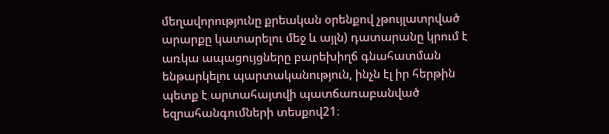մեղավորությունը քրեական օրենքով չթույլատրված արարքը կատարելու մեջ և այլն) դատարանը կրում է առկա ապացույցները բարեխիղճ գնահատման ենթարկելու պարտականություն, ինչն էլ իր հերթին պետք է արտահայտվի պատճառաբանված եզրահանգումների տեսքով21։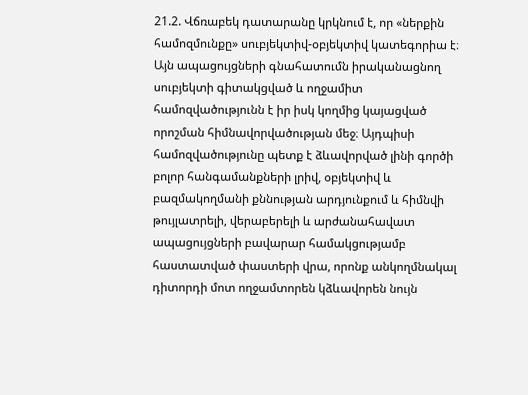21.2. Վճռաբեկ դատարանը կրկնում է, որ «ներքին համոզմունքը» սուբյեկտիվ-օբյեկտիվ կատեգորիա է։ Այն ապացույցների գնահատումն իրականացնող սուբյեկտի գիտակցված և ողջամիտ համոզվածությունն է իր իսկ կողմից կայացված որոշման հիմնավորվածության մեջ։ Այդպիսի համոզվածությունը պետք է ձևավորված լինի գործի բոլոր հանգամանքների լրիվ, օբյեկտիվ և բազմակողմանի քննության արդյունքում և հիմնվի թույլատրելի, վերաբերելի և արժանահավատ ապացույցների բավարար համակցությամբ հաստատված փաստերի վրա, որոնք անկողմնակալ դիտորդի մոտ ողջամտորեն կձևավորեն նույն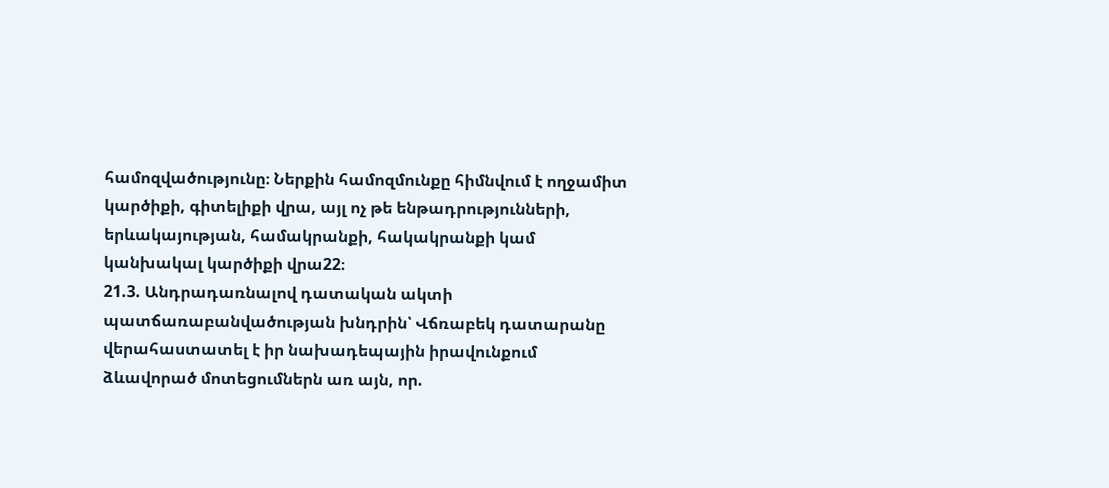համոզվածությունը։ Ներքին համոզմունքը հիմնվում է ողջամիտ կարծիքի, գիտելիքի վրա, այլ ոչ թե ենթադրությունների, երևակայության, համակրանքի, հակակրանքի կամ կանխակալ կարծիքի վրա22։
21.3. Անդրադառնալով դատական ակտի պատճառաբանվածության խնդրին՝ Վճռաբեկ դատարանը վերահաստատել է իր նախադեպային իրավունքում ձևավորած մոտեցումներն առ այն, որ.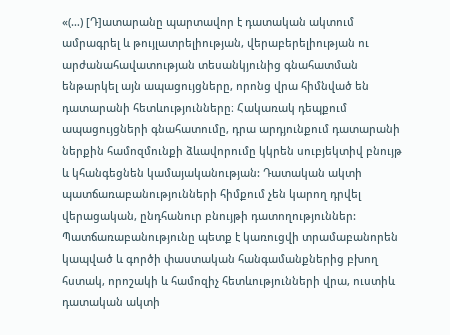«(…) [Դ]ատարանը պարտավոր է դատական ակտում ամրագրել և թույլատրելիության, վերաբերելիության ու արժանահավատության տեսանկյունից գնահատման ենթարկել այն ապացույցները, որոնց վրա հիմնված են դատարանի հետևությունները։ Հակառակ դեպքում ապացույցների գնահատումը, դրա արդյունքում դատարանի ներքին համոզմունքի ձևավորումը կկրեն սուբյեկտիվ բնույթ և կհանգեցնեն կամայականության: Դատական ակտի պատճառաբանությունների հիմքում չեն կարող դրվել վերացական, ընդհանուր բնույթի դատողություններ: Պատճառաբանությունը պետք է կառուցվի տրամաբանորեն կապված և գործի փաստական հանգամանքներից բխող հստակ, որոշակի և համոզիչ հետևությունների վրա, ուստիև դատական ակտի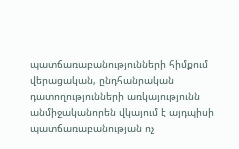պատճառաբանությունների հիմքում վերացական, ընդհանրական դատողությունների առկայությունն անմիջականորեն վկայում է այդպիսի պատճառաբանության ոչ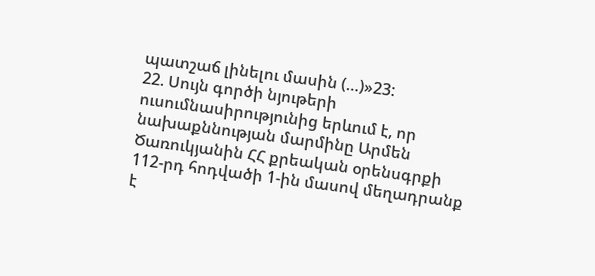պատշաճ լինելու մասին (…)»23:
22. Սույն գործի նյութերի ուսումնասիրությունից երևում է, որ նախաքննության մարմինը Արմեն Ծառուկյանին ՀՀ քրեական օրենսգրքի 112-րդ հոդվածի 1-ին մասով մեղադրանք է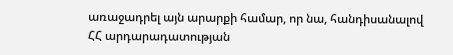առաջադրել այն արարքի համար, որ նա, հանդիսանալով ՀՀ արդարադատության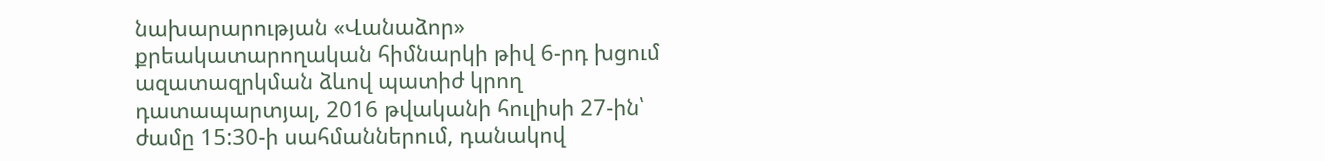նախարարության «Վանաձոր» քրեակատարողական հիմնարկի թիվ 6-րդ խցում ազատազրկման ձևով պատիժ կրող դատապարտյալ, 2016 թվականի հուլիսի 27-ին՝ ժամը 15:30-ի սահմաններում, դանակով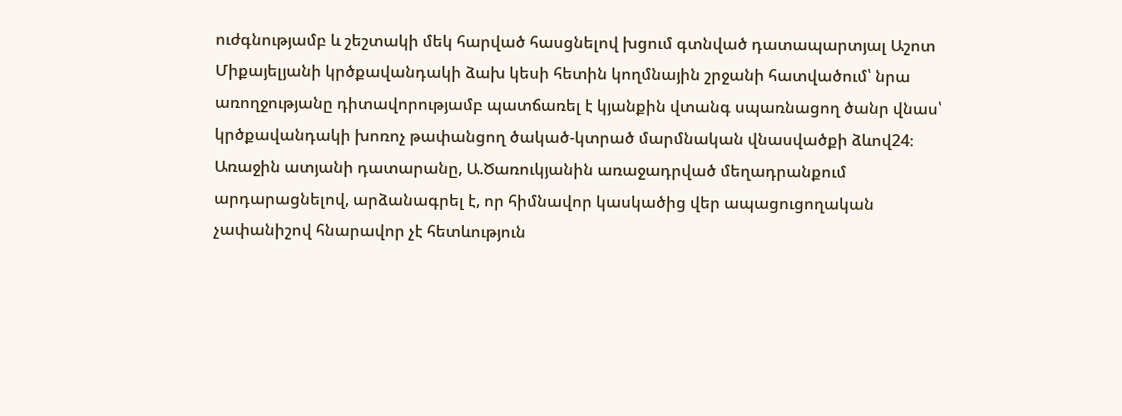ուժգնությամբ և շեշտակի մեկ հարված հասցնելով խցում գտնված դատապարտյալ Աշոտ Միքայելյանի կրծքավանդակի ձախ կեսի հետին կողմնային շրջանի հատվածում՝ նրա առողջությանը դիտավորությամբ պատճառել է կյանքին վտանգ սպառնացող ծանր վնաս՝ կրծքավանդակի խոռոչ թափանցող ծակած-կտրած մարմնական վնասվածքի ձևով24։
Առաջին ատյանի դատարանը, Ա.Ծառուկյանին առաջադրված մեղադրանքում արդարացնելով, արձանագրել է, որ հիմնավոր կասկածից վեր ապացուցողական չափանիշով հնարավոր չէ հետևություն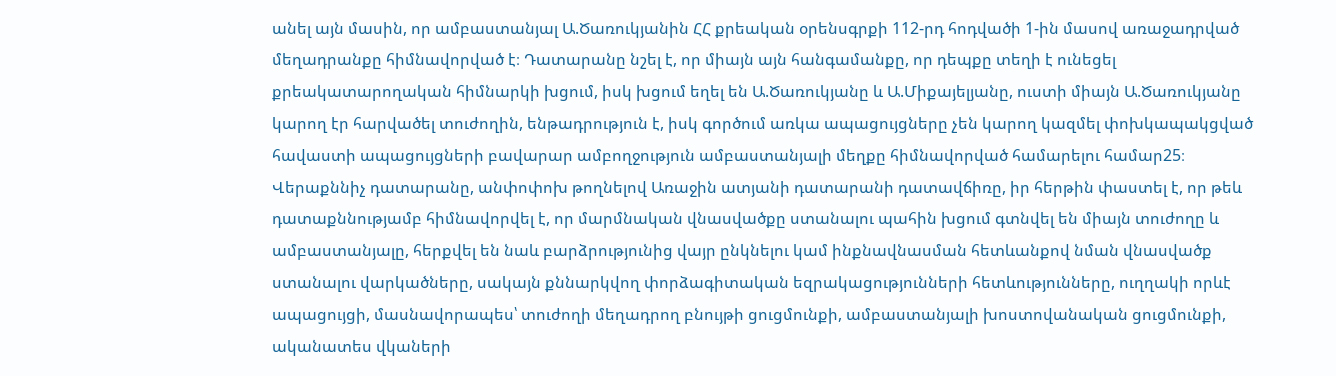անել այն մասին, որ ամբաստանյալ Ա.Ծառուկյանին ՀՀ քրեական օրենսգրքի 112-րդ հոդվածի 1-ին մասով առաջադրված մեղադրանքը հիմնավորված է։ Դատարանը նշել է, որ միայն այն հանգամանքը, որ դեպքը տեղի է ունեցել քրեակատարողական հիմնարկի խցում, իսկ խցում եղել են Ա.Ծառուկյանը և Ա.Միքայելյանը, ուստի միայն Ա.Ծառուկյանը կարող էր հարվածել տուժողին, ենթադրություն է, իսկ գործում առկա ապացույցները չեն կարող կազմել փոխկապակցված հավաստի ապացույցների բավարար ամբողջություն ամբաստանյալի մեղքը հիմնավորված համարելու համար25։
Վերաքննիչ դատարանը, անփոփոխ թողնելով Առաջին ատյանի դատարանի դատավճիռը, իր հերթին փաստել է, որ թեև դատաքննությամբ հիմնավորվել է, որ մարմնական վնասվածքը ստանալու պահին խցում գտնվել են միայն տուժողը և ամբաստանյալը, հերքվել են նաև բարձրությունից վայր ընկնելու կամ ինքնավնասման հետևանքով նման վնասվածք ստանալու վարկածները, սակայն քննարկվող փորձագիտական եզրակացությունների հետևությունները, ուղղակի որևէ ապացույցի, մասնավորապես՝ տուժողի մեղադրող բնույթի ցուցմունքի, ամբաստանյալի խոստովանական ցուցմունքի, ականատես վկաների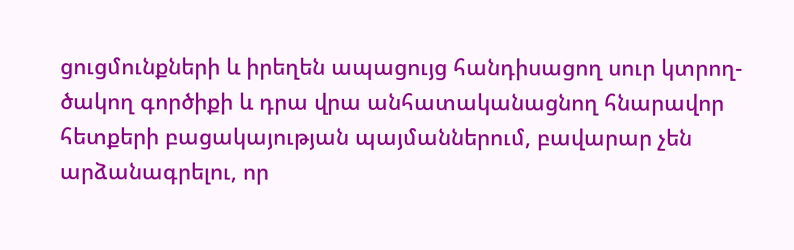ցուցմունքների և իրեղեն ապացույց հանդիսացող սուր կտրող-ծակող գործիքի և դրա վրա անհատականացնող հնարավոր հետքերի բացակայության պայմաններում, բավարար չեն արձանագրելու, որ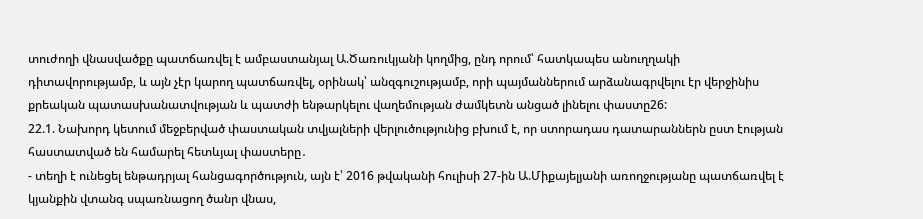տուժողի վնասվածքը պատճառվել է ամբաստանյալ Ա.Ծառուկյանի կողմից, ընդ որում՝ հատկապես անուղղակի դիտավորությամբ, և այն չէր կարող պատճառվել, օրինակ՝ անզգուշությամբ, որի պայմաններում արձանագրվելու էր վերջինիս քրեական պատասխանատվության և պատժի ենթարկելու վաղեմության ժամկետն անցած լինելու փաստը26:
22.1. Նախորդ կետում մեջբերված փաստական տվյալների վերլուծությունից բխում է, որ ստորադաս դատարաններն ըստ էության հաստատված են համարել հետևյալ փաստերը․
- տեղի է ունեցել ենթադրյալ հանցագործություն, այն է՝ 2016 թվականի հուլիսի 27-ին Ա.Միքայելյանի առողջությանը պատճառվել է կյանքին վտանգ սպառնացող ծանր վնաս,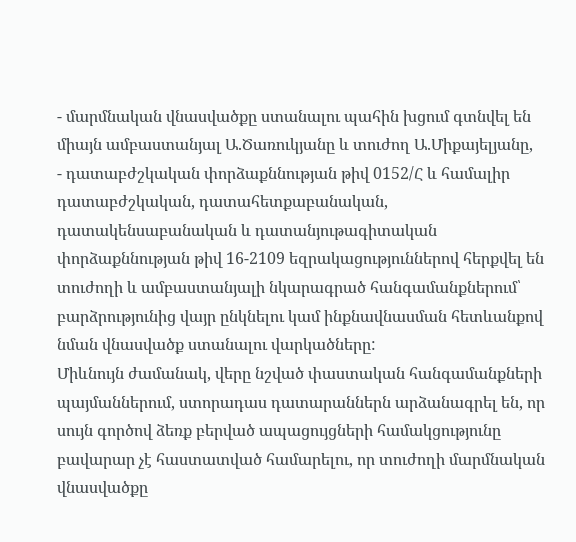- մարմնական վնասվածքը ստանալու պահին խցում գտնվել են միայն ամբաստանյալ Ա.Ծառուկյանը և տուժող Ա.Միքայելյանը,
- դատաբժշկական փորձաքննության թիվ 0152/Հ և համալիր դատաբժշկական, դատահետքաբանական, դատակենսաբանական և դատանյութագիտական փորձաքննության թիվ 16-2109 եզրակացություններով հերքվել են տուժողի և ամբաստանյալի նկարագրած հանգամանքներում՝ բարձրությունից վայր ընկնելու կամ ինքնավնասման հետևանքով նման վնասվածք ստանալու վարկածները:
Միևնույն ժամանակ, վերը նշված փաստական հանգամանքների պայմաններում, ստորադաս դատարաններն արձանագրել են, որ սույն գործով ձեռք բերված ապացույցների համակցությունը բավարար չէ հաստատված համարելու, որ տուժողի մարմնական վնասվածքը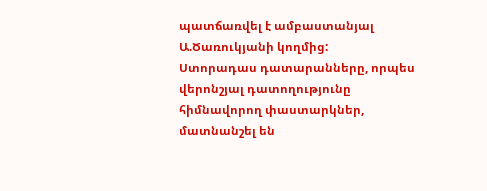պատճառվել է ամբաստանյալ Ա.Ծառուկյանի կողմից:
Ստորադաս դատարանները, որպես վերոնշյալ դատողությունը հիմնավորող փաստարկներ, մատնանշել են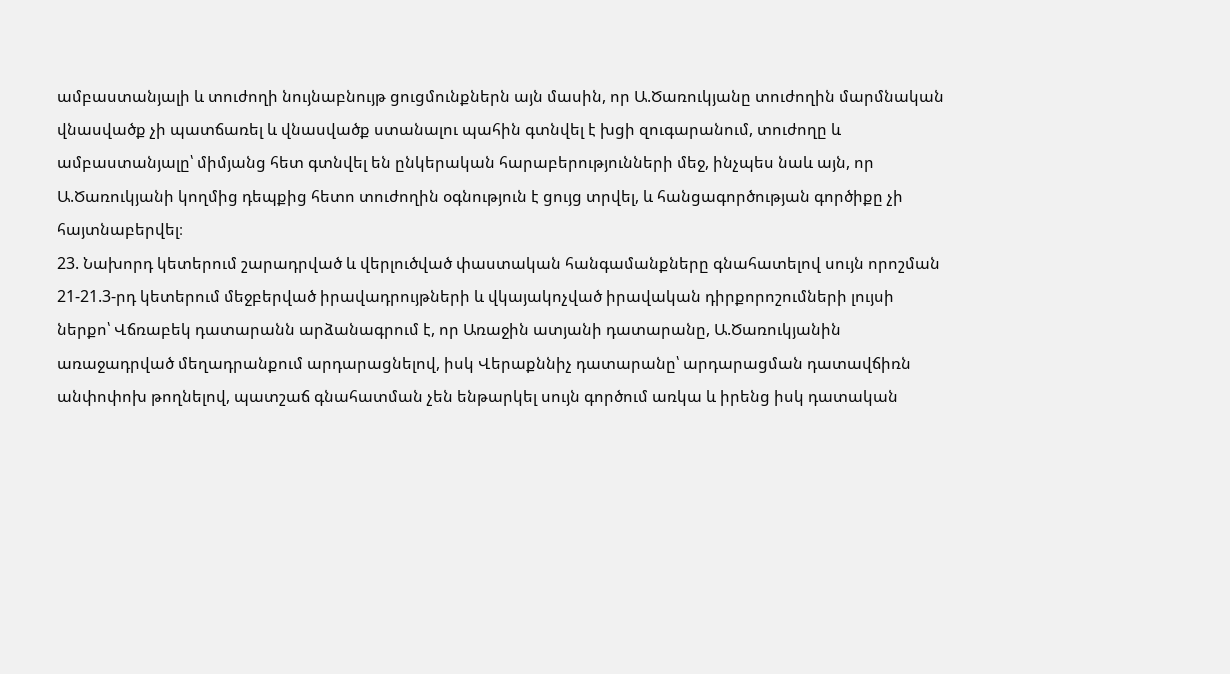ամբաստանյալի և տուժողի նույնաբնույթ ցուցմունքներն այն մասին, որ Ա.Ծառուկյանը տուժողին մարմնական վնասվածք չի պատճառել և վնասվածք ստանալու պահին գտնվել է խցի զուգարանում, տուժողը և ամբաստանյալը՝ միմյանց հետ գտնվել են ընկերական հարաբերությունների մեջ, ինչպես նաև այն, որ Ա.Ծառուկյանի կողմից դեպքից հետո տուժողին օգնություն է ցույց տրվել, և հանցագործության գործիքը չի հայտնաբերվել։
23. Նախորդ կետերում շարադրված և վերլուծված փաստական հանգամանքները գնահատելով սույն որոշման 21-21.3-րդ կետերում մեջբերված իրավադրույթների և վկայակոչված իրավական դիրքորոշումների լույսի ներքո՝ Վճռաբեկ դատարանն արձանագրում է, որ Առաջին ատյանի դատարանը, Ա.Ծառուկյանին առաջադրված մեղադրանքում արդարացնելով, իսկ Վերաքննիչ դատարանը՝ արդարացման դատավճիռն անփոփոխ թողնելով, պատշաճ գնահատման չեն ենթարկել սույն գործում առկա և իրենց իսկ դատական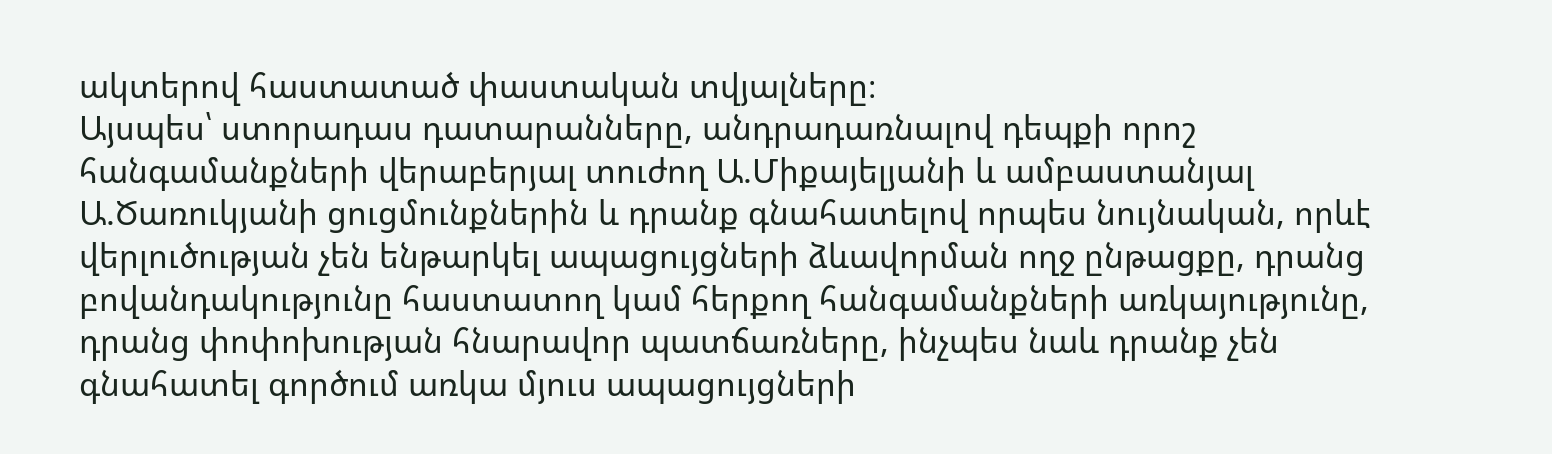ակտերով հաստատած փաստական տվյալները։
Այսպես՝ ստորադաս դատարանները, անդրադառնալով դեպքի որոշ հանգամանքների վերաբերյալ տուժող Ա.Միքայելյանի և ամբաստանյալ Ա.Ծառուկյանի ցուցմունքներին և դրանք գնահատելով որպես նույնական, որևէ վերլուծության չեն ենթարկել ապացույցների ձևավորման ողջ ընթացքը, դրանց բովանդակությունը հաստատող կամ հերքող հանգամանքների առկայությունը, դրանց փոփոխության հնարավոր պատճառները, ինչպես նաև դրանք չեն գնահատել գործում առկա մյուս ապացույցների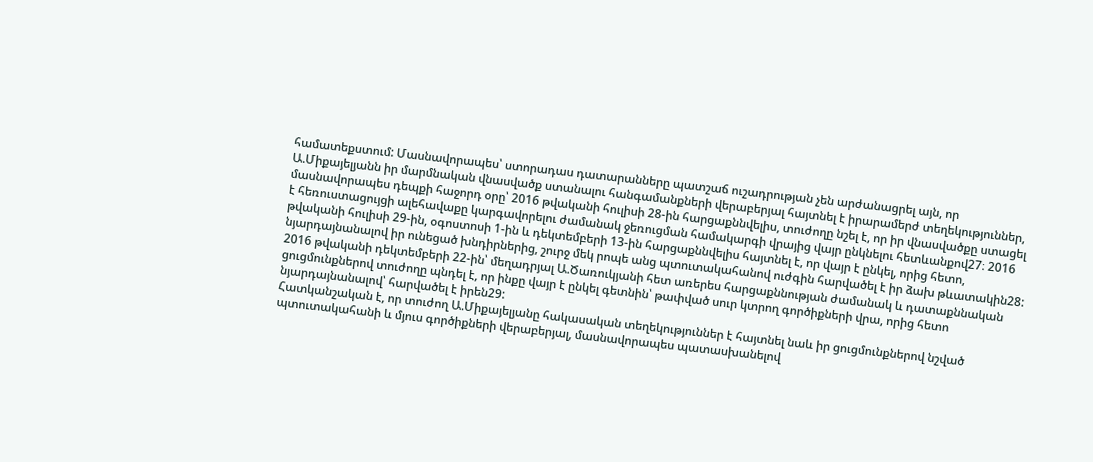համատեքստում: Մասնավորապես՝ ստորադաս դատարանները պատշաճ ուշադրության չեն արժանացրել այն, որ Ա.Միքայելյանն իր մարմնական վնասվածք ստանալու հանգամանքների վերաբերյալ հայտնել է իրարամերժ տեղեկություններ, մասնավորապես դեպքի հաջորդ օրը՝ 2016 թվականի հուլիսի 28-ին հարցաքննվելիս, տուժողը նշել է, որ իր վնասվածքը ստացել է հեռուստացույցի ալեհավաքը կարգավորելու ժամանակ ջեռուցման համակարգի վրայից վայր ընկնելու հետևանքով27։ 2016 թվականի հուլիսի 29-ին, օգոստոսի 1-ին և դեկտեմբերի 13-ին հարցաքննվելիս հայտնել է, որ վայր է ընկել, որից հետո, նյարդայնանալով իր ունեցած խնդիրներից, շուրջ մեկ րոպե անց պտուտակահանով ուժգին հարվածել է իր ձախ թևատակին28: 2016 թվականի դեկտեմբերի 22-ին՝ մեղադրյալ Ա.Ծառուկյանի հետ առերես հարցաքննության ժամանակ և դատաքննական ցուցմունքներով տուժողը պնդել է, որ ինքը վայր է ընկել գետնին՝ թափված սուր կտրող գործիքների վրա, որից հետո նյարդայնանալով՝ հարվածել է իրեն29:
Հատկանշական է, որ տուժող Ա.Միքայելյանը հակասական տեղեկություններ է հայտնել նաև իր ցուցմունքներով նշված պտուտակահանի և մյուս գործիքների վերաբերյալ, մասնավորապես պատասխանելով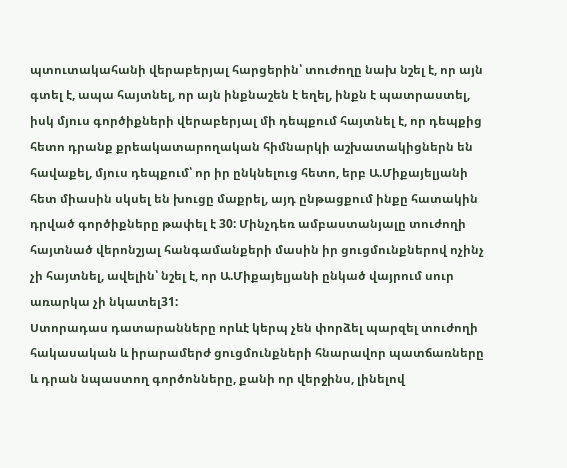պտուտակահանի վերաբերյալ հարցերին՝ տուժողը նախ նշել է, որ այն գտել է, ապա հայտնել, որ այն ինքնաշեն է եղել, ինքն է պատրաստել, իսկ մյուս գործիքների վերաբերյալ մի դեպքում հայտնել է, որ դեպքից հետո դրանք քրեակատարողական հիմնարկի աշխատակիցներն են հավաքել, մյուս դեպքում՝ որ իր ընկնելուց հետո, երբ Ա.Միքայելյանի հետ միասին սկսել են խուցը մաքրել, այդ ընթացքում ինքը հատակին դրված գործիքները թափել է 30: Մինչդեռ ամբաստանյալը տուժողի հայտնած վերոնշյալ հանգամանքերի մասին իր ցուցմունքներով ոչինչ չի հայտնել, ավելին՝ նշել է, որ Ա.Միքայելյանի ընկած վայրում սուր առարկա չի նկատել31:
Ստորադաս դատարանները որևէ կերպ չեն փորձել պարզել տուժողի հակասական և իրարամերժ ցուցմունքների հնարավոր պատճառները և դրան նպաստող գործոնները, քանի որ վերջինս, լինելով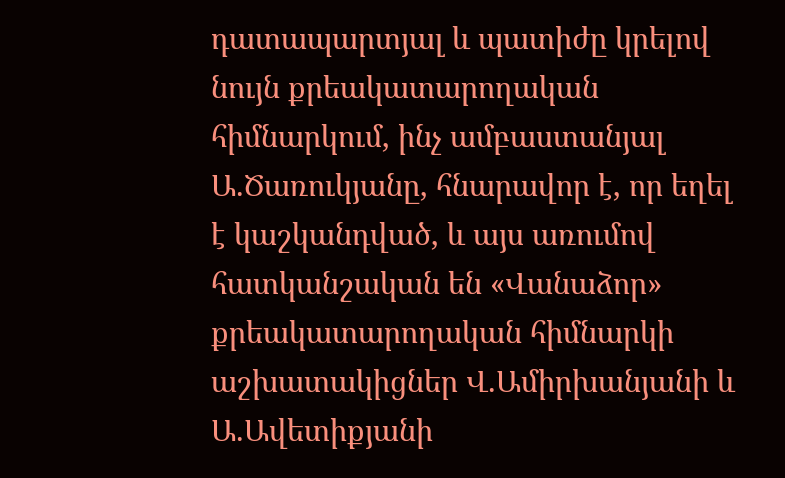դատապարտյալ և պատիժը կրելով նույն քրեակատարողական հիմնարկում, ինչ ամբաստանյալ Ա.Ծառուկյանը, հնարավոր է, որ եղել է կաշկանդված, և այս առումով հատկանշական են «Վանաձոր» քրեակատարողական հիմնարկի աշխատակիցներ Վ.Ամիրխանյանի և Ա.Ավետիքյանի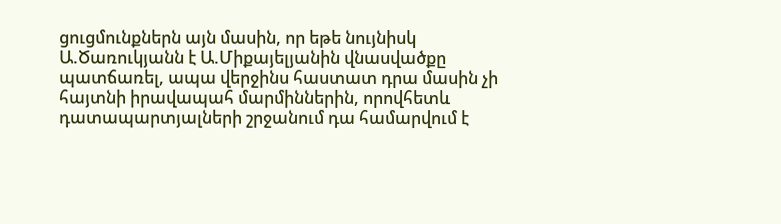ցուցմունքներն այն մասին, որ եթե նույնիսկ Ա.Ծառուկյանն է Ա.Միքայելյանին վնասվածքը պատճառել, ապա վերջինս հաստատ դրա մասին չի հայտնի իրավապահ մարմիններին, որովհետև դատապարտյալների շրջանում դա համարվում է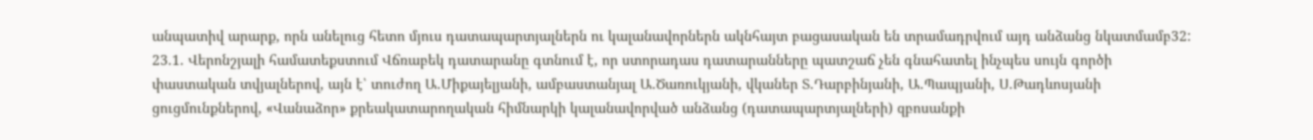անպատիվ արարք, որն անելուց հետո մյուս դատապարտյալներն ու կալանավորներն ակնհայտ բացասական են տրամադրվում այդ անձանց նկատմամբ32:
23.1. Վերոնշյալի համատեքստում Վճռաբեկ դատարանը գտնում է, որ ստորադաս դատարանները պատշաճ չեն գնահատել ինչպես սույն գործի փաստական տվյալներով, այն է՝ տուժող Ա.Միքայելյանի, ամբաստանյալ Ա.Ծառուկյանի, վկաներ Տ.Դարբինյանի, Ա.Պապյանի, Ս.Թադևոսյանի ցուցմունքներով, «Վանաձոր» քրեակատարողական հիմնարկի կալանավորված անձանց (դատապարտյալների) զբոսանքի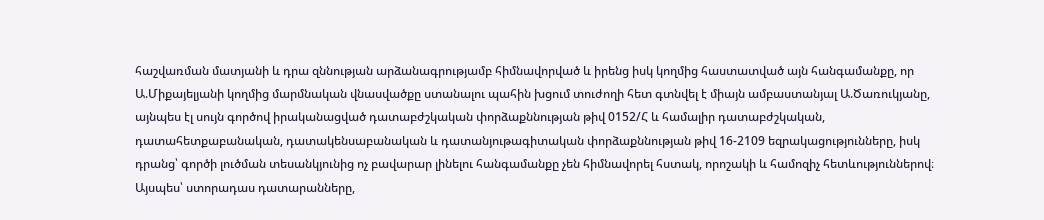հաշվառման մատյանի և դրա զննության արձանագրությամբ հիմնավորված և իրենց իսկ կողմից հաստատված այն հանգամանքը, որ Ա.Միքայելյանի կողմից մարմնական վնասվածքը ստանալու պահին խցում տուժողի հետ գտնվել է միայն ամբաստանյալ Ա.Ծառուկյանը, այնպես էլ սույն գործով իրականացված դատաբժշկական փորձաքննության թիվ 0152/Հ և համալիր դատաբժշկական, դատահետքաբանական, դատակենսաբանական և դատանյութագիտական փորձաքննության թիվ 16-2109 եզրակացությունները, իսկ դրանց՝ գործի լուծման տեսանկյունից ոչ բավարար լինելու հանգամանքը չեն հիմնավորել հստակ, որոշակի և համոզիչ հետևություններով։ Այսպես՝ ստորադաս դատարանները,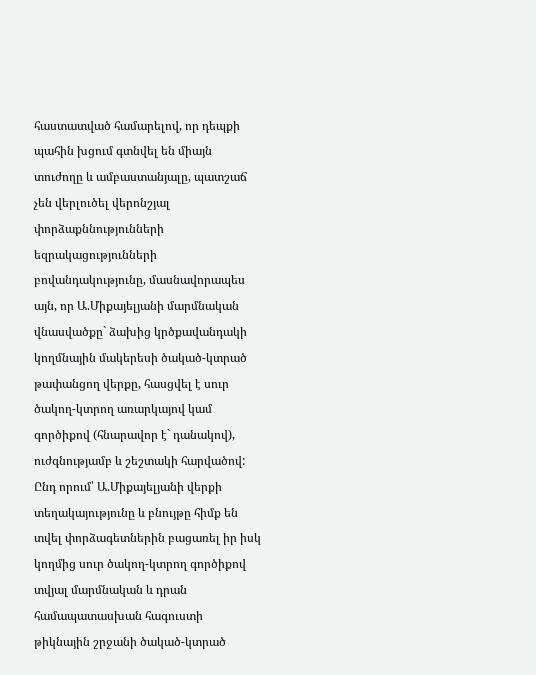հաստատված համարելով, որ դեպքի պահին խցում գտնվել են միայն տուժողը և ամբաստանյալը, պատշաճ չեն վերլուծել վերոնշյալ փորձաքննությունների եզրակացությունների բովանդակությունը, մասնավորապես այն, որ Ա.Միքայելյանի մարմնական վնասվածքը` ձախից կրծքավանդակի կողմնային մակերեսի ծակած-կտրած թափանցող վերքը, հասցվել է սուր ծակող-կտրող առարկայով կամ գործիքով (հնարավոր է` դանակով), ուժգնությամբ և շեշտակի հարվածով: Ընդ որում՝ Ա.Միքայելյանի վերքի տեղակայությունը և բնույթը հիմք են տվել փորձագետներին բացառել իր իսկ կողմից սուր ծակող-կտրող գործիքով տվյալ մարմնական և դրան համապատասխան հագուստի թիկնային շրջանի ծակած-կտրած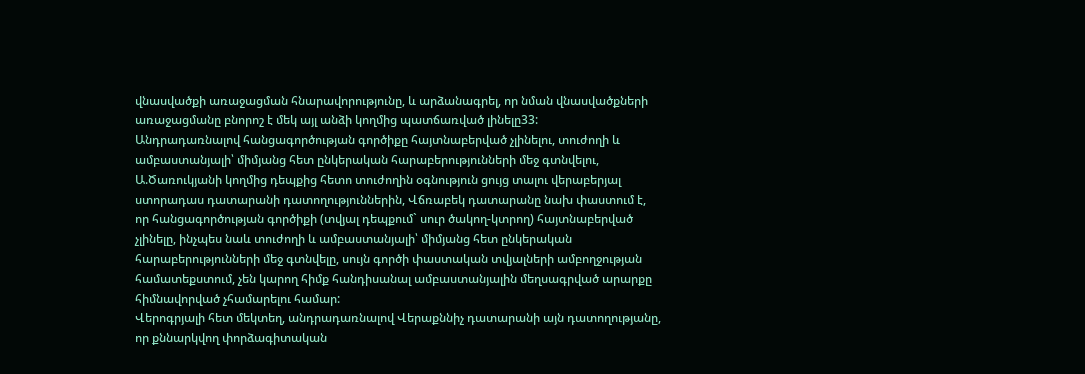վնասվածքի առաջացման հնարավորությունը, և արձանագրել, որ նման վնասվածքների առաջացմանը բնորոշ է մեկ այլ անձի կողմից պատճառված լինելը33:
Անդրադառնալով հանցագործության գործիքը հայտնաբերված չլինելու, տուժողի և ամբաստանյալի՝ միմյանց հետ ընկերական հարաբերությունների մեջ գտնվելու, Ա.Ծառուկյանի կողմից դեպքից հետո տուժողին օգնություն ցույց տալու վերաբերյալ ստորադաս դատարանի դատողություններին, Վճռաբեկ դատարանը նախ փաստում է, որ հանցագործության գործիքի (տվյալ դեպքում` սուր ծակող-կտրող) հայտնաբերված չլինելը, ինչպես նաև տուժողի և ամբաստանյալի՝ միմյանց հետ ընկերական հարաբերությունների մեջ գտնվելը, սույն գործի փաստական տվյալների ամբողջության համատեքստում, չեն կարող հիմք հանդիսանալ ամբաստանյալին մեղսագրված արարքը հիմնավորված չհամարելու համար:
Վերոգրյալի հետ մեկտեղ, անդրադառնալով Վերաքննիչ դատարանի այն դատողությանը, որ քննարկվող փորձագիտական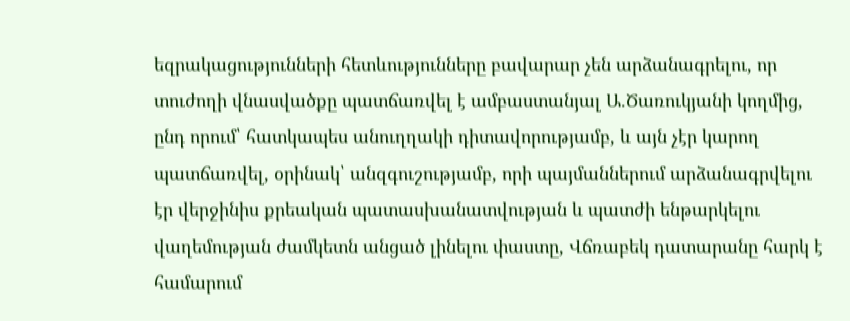եզրակացությունների հետևությունները բավարար չեն արձանագրելու, որ տուժողի վնասվածքը պատճառվել է ամբաստանյալ Ա.Ծառուկյանի կողմից, ընդ որում՝ հատկապես անուղղակի դիտավորությամբ, և այն չէր կարող պատճառվել, օրինակ՝ անզգուշությամբ, որի պայմաններում արձանագրվելու էր վերջինիս քրեական պատասխանատվության և պատժի ենթարկելու վաղեմության ժամկետն անցած լինելու փաստը, Վճռաբեկ դատարանը հարկ է համարում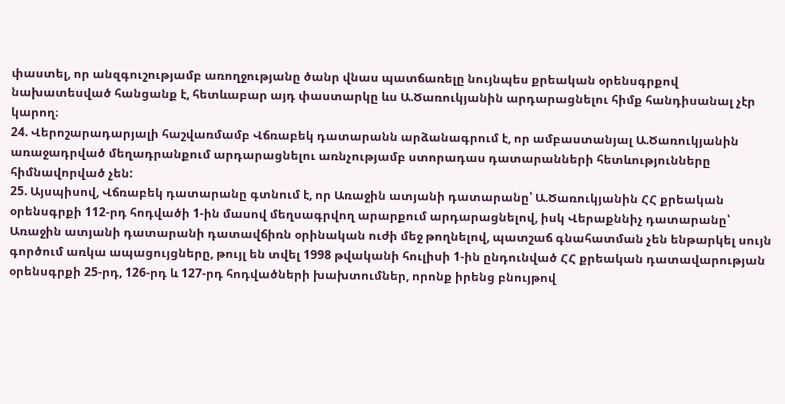փաստել, որ անզգուշությամբ առողջությանը ծանր վնաս պատճառելը նույնպես քրեական օրենսգրքով նախատեսված հանցանք է, հետևաբար այդ փաստարկը ևս Ա.Ծառուկյանին արդարացնելու հիմք հանդիսանալ չէր կարող։
24. Վերոշարադարյալի հաշվառմամբ Վճռաբեկ դատարանն արձանագրում է, որ ամբաստանյալ Ա.Ծառուկյանին առաջադրված մեղադրանքում արդարացնելու առնչությամբ ստորադաս դատարանների հետևությունները հիմնավորված չեն:
25. Այսպիսով, Վճռաբեկ դատարանը գտնում է, որ Առաջին ատյանի դատարանը՝ Ա.Ծառուկյանին ՀՀ քրեական օրենսգրքի 112-րդ հոդվածի 1-ին մասով մեղսագրվող արարքում արդարացնելով, իսկ Վերաքննիչ դատարանը՝ Առաջին ատյանի դատարանի դատավճիռն օրինական ուժի մեջ թողնելով, պատշաճ գնահատման չեն ենթարկել սույն գործում առկա ապացույցները, թույլ են տվել 1998 թվականի հուլիսի 1-ին ընդունված ՀՀ քրեական դատավարության օրենսգրքի 25-րդ, 126-րդ և 127-րդ հոդվածների խախտումներ, որոնք իրենց բնույթով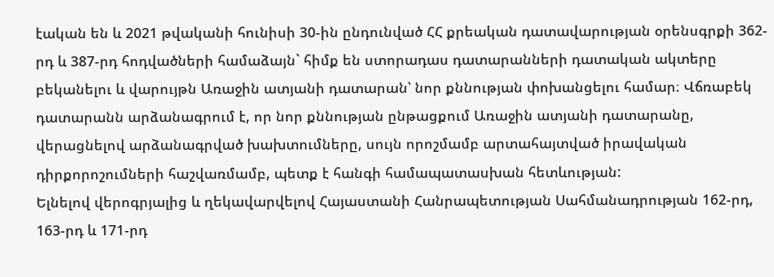էական են և 2021 թվականի հունիսի 30-ին ընդունված ՀՀ քրեական դատավարության օրենսգրքի 362-րդ և 387-րդ հոդվածների համաձայն` հիմք են ստորադաս դատարանների դատական ակտերը բեկանելու և վարույթն Առաջին ատյանի դատարան՝ նոր քննության փոխանցելու համար։ Վճռաբեկ դատարանն արձանագրում է, որ նոր քննության ընթացքում Առաջին ատյանի դատարանը, վերացնելով արձանագրված խախտումները, սույն որոշմամբ արտահայտված իրավական դիրքորոշումների հաշվառմամբ, պետք է հանգի համապատասխան հետևության:
Ելնելով վերոգրյալից և ղեկավարվելով Հայաստանի Հանրապետության Սահմանադրության 162-րդ, 163-րդ և 171-րդ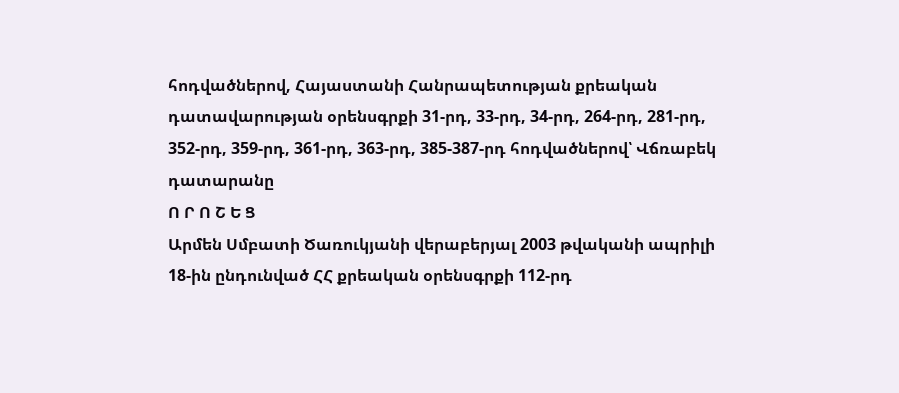հոդվածներով, Հայաստանի Հանրապետության քրեական դատավարության օրենսգրքի 31-րդ, 33-րդ, 34-րդ, 264-րդ, 281-րդ, 352-րդ, 359-րդ, 361-րդ, 363-րդ, 385-387-րդ հոդվածներով՝ Վճռաբեկ դատարանը
Ո Ր Ո Շ Ե Ց
Արմեն Սմբատի Ծառուկյանի վերաբերյալ 2003 թվականի ապրիլի 18-ին ընդունված ՀՀ քրեական օրենսգրքի 112-րդ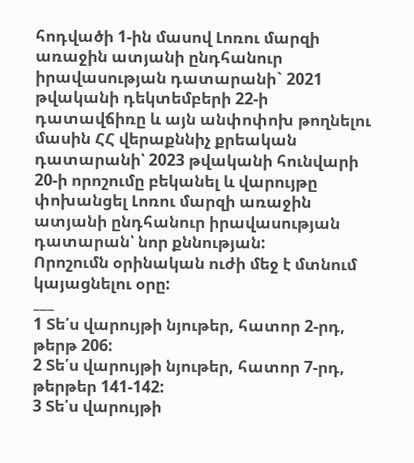հոդվածի 1-ին մասով Լոռու մարզի առաջին ատյանի ընդհանուր իրավասության դատարանի` 2021 թվականի դեկտեմբերի 22-ի դատավճիռը և այն անփոփոխ թողնելու մասին ՀՀ վերաքննիչ քրեական դատարանի՝ 2023 թվականի հունվարի 20-ի որոշումը բեկանել և վարույթը փոխանցել Լոռու մարզի առաջին ատյանի ընդհանուր իրավասության դատարան՝ նոր քննության:
Որոշումն օրինական ուժի մեջ է մտնում կայացնելու օրը:
___
1 Տե՛ս վարույթի նյութեր, հատոր 2-րդ, թերթ 206:
2 Տե՛ս վարույթի նյութեր, հատոր 7-րդ, թերթեր 141-142:
3 Տե՛ս վարույթի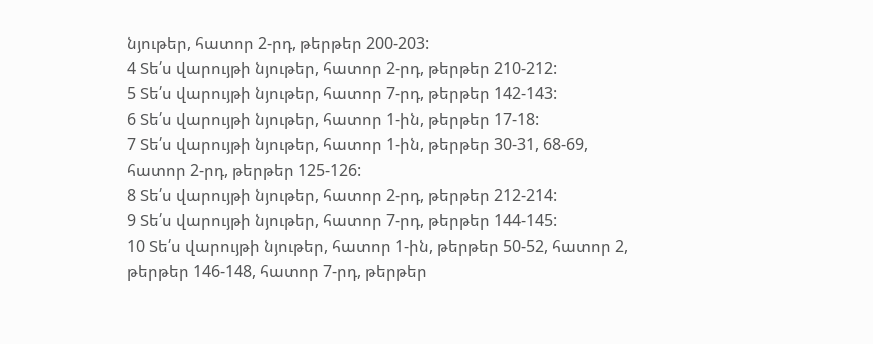նյութեր, հատոր 2-րդ, թերթեր 200-203:
4 Տե՛ս վարույթի նյութեր, հատոր 2-րդ, թերթեր 210-212:
5 Տե՛ս վարույթի նյութեր, հատոր 7-րդ, թերթեր 142-143:
6 Տե՛ս վարույթի նյութեր, հատոր 1-ին, թերթեր 17-18:
7 Տե՛ս վարույթի նյութեր, հատոր 1-ին, թերթեր 30-31, 68-69, հատոր 2-րդ, թերթեր 125-126:
8 Տե՛ս վարույթի նյութեր, հատոր 2-րդ, թերթեր 212-214:
9 Տե՛ս վարույթի նյութեր, հատոր 7-րդ, թերթեր 144-145:
10 Տե՛ս վարույթի նյութեր, հատոր 1-ին, թերթեր 50-52, հատոր 2, թերթեր 146-148, հատոր 7-րդ, թերթեր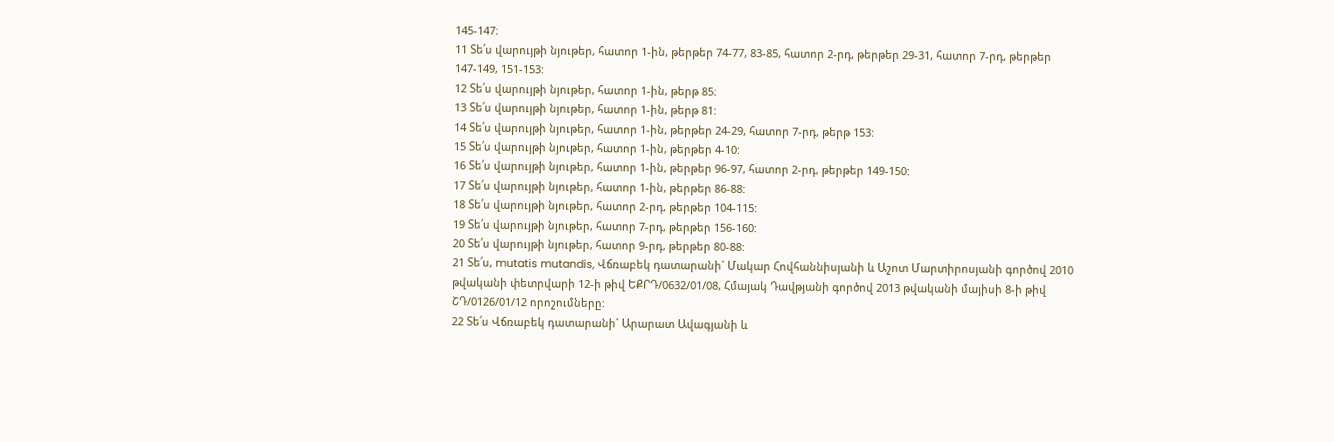145-147։
11 Տե՛ս վարույթի նյութեր, հատոր 1-ին, թերթեր 74-77, 83-85, հատոր 2-րդ, թերթեր 29-31, հատոր 7-րդ, թերթեր 147-149, 151-153:
12 Տե՛ս վարույթի նյութեր, հատոր 1-ին, թերթ 85։
13 Տե՛ս վարույթի նյութեր, հատոր 1-ին, թերթ 81:
14 Տե՛ս վարույթի նյութեր, հատոր 1-ին, թերթեր 24-29, հատոր 7-րդ, թերթ 153:
15 Տե՛ս վարույթի նյութեր, հատոր 1-ին, թերթեր 4-10:
16 Տե՛ս վարույթի նյութեր, հատոր 1-ին, թերթեր 96-97, հատոր 2-րդ, թերթեր 149-150:
17 Տե՛ս վարույթի նյութեր, հատոր 1-ին, թերթեր 86-88:
18 Տե՛ս վարույթի նյութեր, հատոր 2-րդ, թերթեր 104-115:
19 Տե՛ս վարույթի նյութեր, հատոր 7-րդ, թերթեր 156-160:
20 Տե՛ս վարույթի նյութեր, հատոր 9-րդ, թերթեր 80-88:
21 Տե՛ս, mutatis mutandis, Վճռաբեկ դատարանի` Մակար Հովհաննիսյանի և Աշոտ Մարտիրոսյանի գործով 2010 թվականի փետրվարի 12-ի թիվ ԵՔՐԴ/0632/01/08, Հմայակ Դավթյանի գործով 2013 թվականի մայիսի 8-ի թիվ ՇԴ/0126/01/12 որոշումները:
22 Տե՛ս Վճռաբեկ դատարանի` Արարատ Ավագյանի և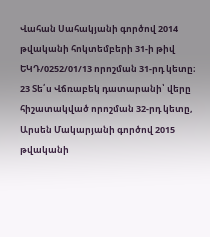Վահան Սահակյանի գործով 2014 թվականի հոկտեմբերի 31-ի թիվ ԵԿԴ/0252/01/13 որոշման 31-րդ կետը։
23 Տե՛ս Վճռաբեկ դատարանի՝ վերը հիշատակված որոշման 32-րդ կետը, Արսեն Մակարյանի գործով 2015 թվականի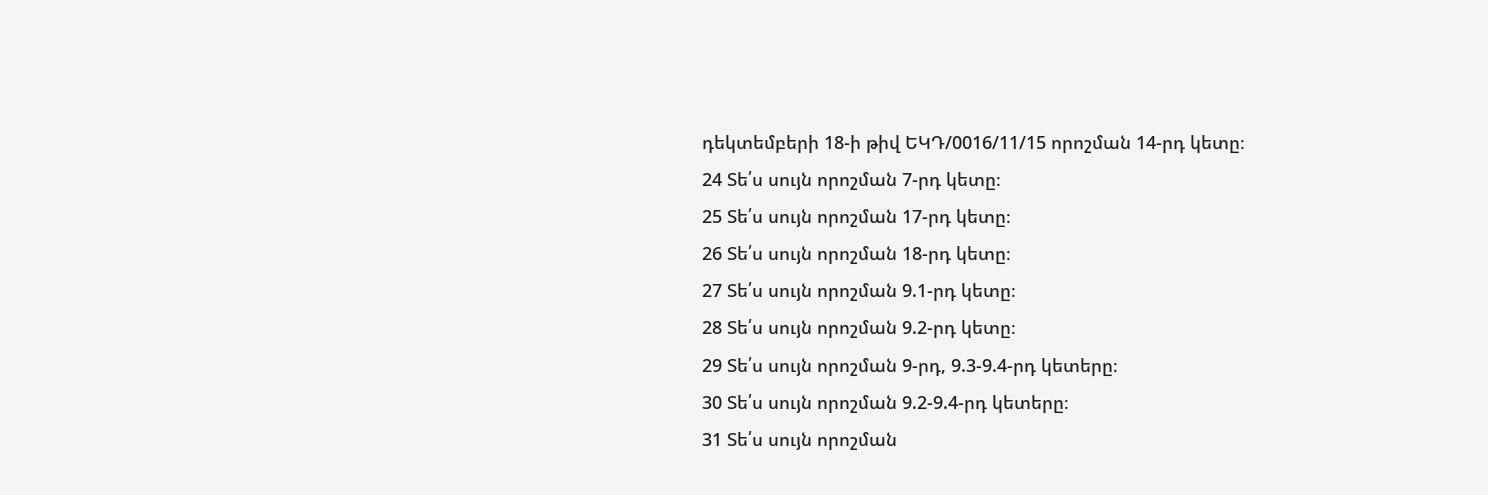դեկտեմբերի 18-ի թիվ ԵԿԴ/0016/11/15 որոշման 14-րդ կետը։
24 Տե՛ս սույն որոշման 7-րդ կետը։
25 Տե՛ս սույն որոշման 17-րդ կետը։
26 Տե՛ս սույն որոշման 18-րդ կետը։
27 Տե՛ս սույն որոշման 9.1-րդ կետը։
28 Տե՛ս սույն որոշման 9.2-րդ կետը։
29 Տե՛ս սույն որոշման 9-րդ, 9.3-9.4-րդ կետերը։
30 Տե՛ս սույն որոշման 9.2-9.4-րդ կետերը։
31 Տե՛ս սույն որոշման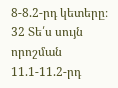8-8.2-րդ կետերը։
32 Տե՛ս սույն որոշման 11.1-11.2-րդ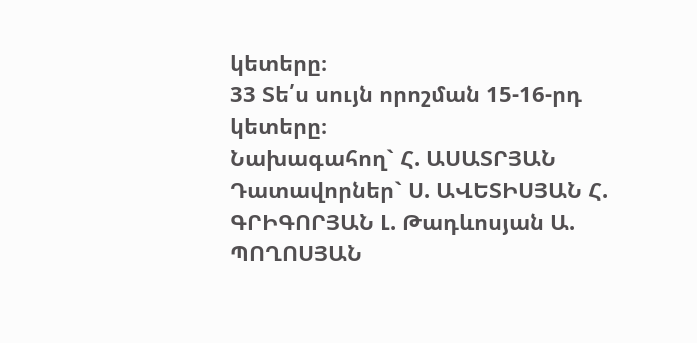կետերը։
33 Տե՛ս սույն որոշման 15-16-րդ կետերը։
Նախագահող` Հ. ԱՍԱՏՐՅԱՆ Դատավորներ` Ս. ԱՎԵՏԻՍՅԱՆ Հ. ԳՐԻԳՈՐՅԱՆ Լ. Թադևոսյան Ա. ՊՈՂՈՍՅԱՆ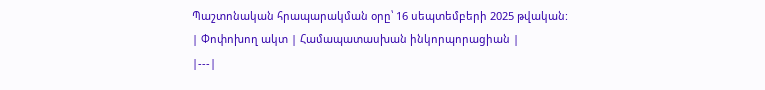Պաշտոնական հրապարակման օրը՝ 16 սեպտեմբերի 2025 թվական:
| Փոփոխող ակտ | Համապատասխան ինկորպորացիան |
|---|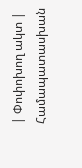| Փոփոխող ակտ | Համապատասխան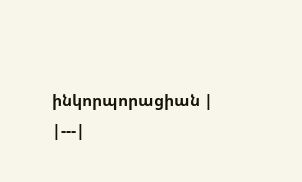ինկորպորացիան |
|---|